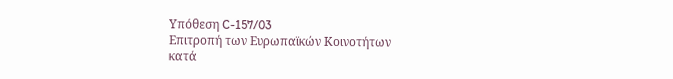Υπόθεση C-157/03
Επιτροπή των Ευρωπαϊκών Κοινοτήτων
κατά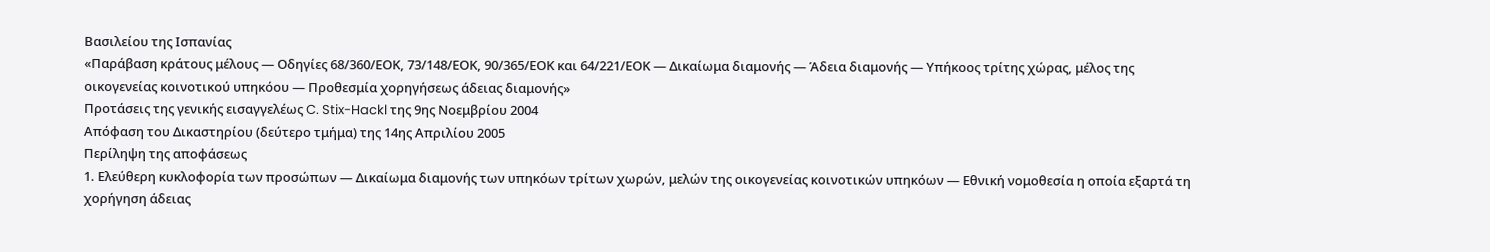Βασιλείου της Ισπανίας
«Παράβαση κράτους μέλους — Οδηγίες 68/360/ΕΟΚ, 73/148/ΕΟΚ, 90/365/ΕΟΚ και 64/221/ΕΟΚ — Δικαίωμα διαμονής — Άδεια διαμονής — Υπήκοος τρίτης χώρας, μέλος της οικογενείας κοινοτικού υπηκόου — Προθεσμία χορηγήσεως άδειας διαμονής»
Προτάσεις της γενικής εισαγγελέως C. Stix-Hackl της 9ης Νοεμβρίου 2004
Απόφαση του Δικαστηρίου (δεύτερο τμήμα) της 14ης Απριλίου 2005
Περίληψη της αποφάσεως
1. Ελεύθερη κυκλοφορία των προσώπων — Δικαίωμα διαμονής των υπηκόων τρίτων χωρών, μελών της οικογενείας κοινοτικών υπηκόων — Εθνική νομοθεσία η οποία εξαρτά τη χορήγηση άδειας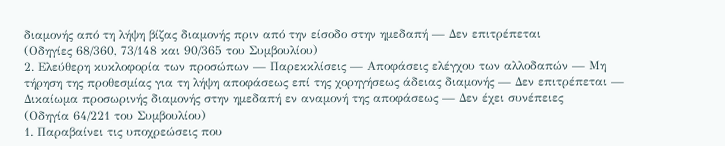διαμονής από τη λήψη βίζας διαμονής πριν από την είσοδο στην ημεδαπή — Δεν επιτρέπεται
(Οδηγίες 68/360, 73/148 και 90/365 του Συμβουλίου)
2. Ελεύθερη κυκλοφορία των προσώπων — Παρεκκλίσεις — Αποφάσεις ελέγχου των αλλοδαπών — Μη τήρηση της προθεσμίας για τη λήψη αποφάσεως επί της χορηγήσεως άδειας διαμονής — Δεν επιτρέπεται — Δικαίωμα προσωρινής διαμονής στην ημεδαπή εν αναμονή της αποφάσεως — Δεν έχει συνέπειες
(Οδηγία 64/221 του Συμβουλίου)
1. Παραβαίνει τις υποχρεώσεις που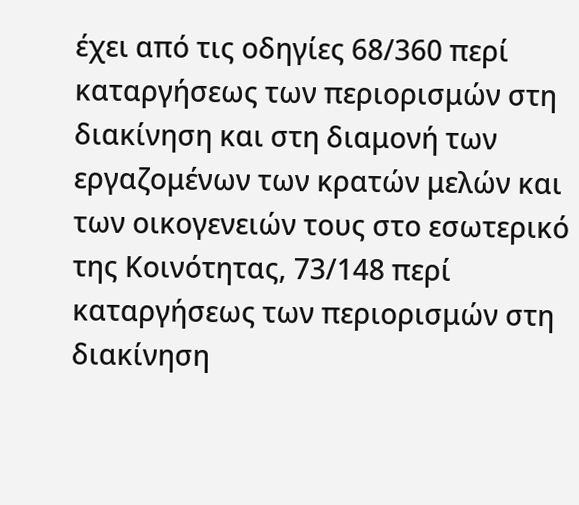έχει από τις οδηγίες 68/360 περί καταργήσεως των περιορισμών στη διακίνηση και στη διαμονή των εργαζομένων των κρατών μελών και των οικογενειών τους στο εσωτερικό της Κοινότητας, 73/148 περί καταργήσεως των περιορισμών στη διακίνηση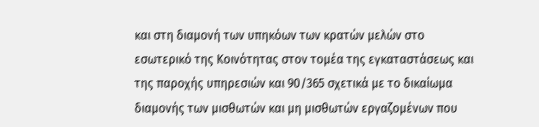και στη διαμονή των υπηκόων των κρατών μελών στο εσωτερικό της Κοινότητας στον τομέα της εγκαταστάσεως και της παροχής υπηρεσιών και 90/365 σχετικά με το δικαίωμα διαμονής των μισθωτών και μη μισθωτών εργαζομένων που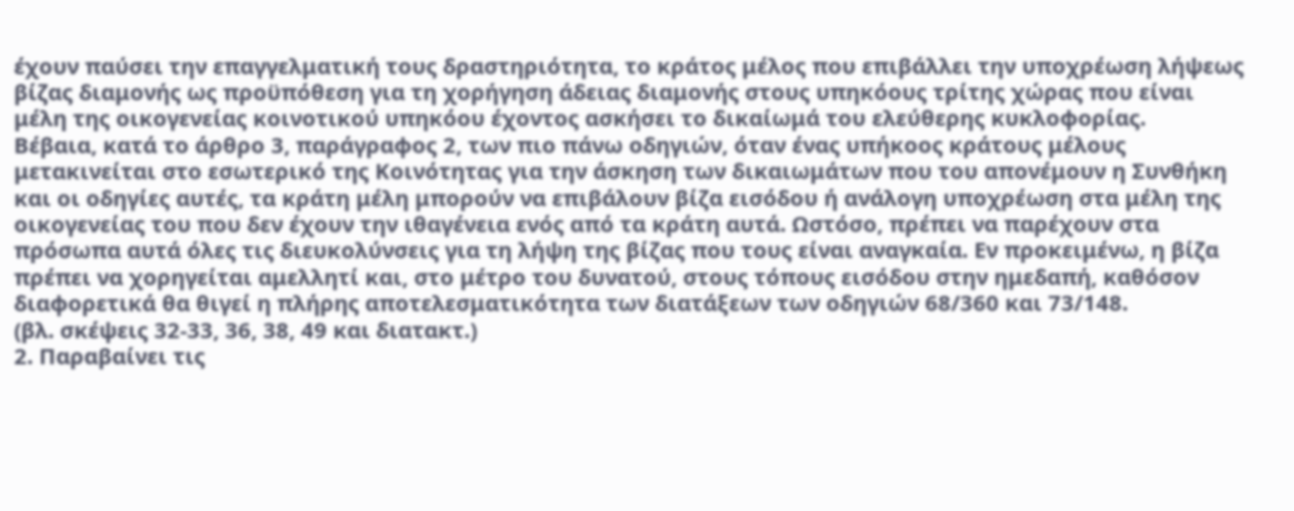έχουν παύσει την επαγγελματική τους δραστηριότητα, το κράτος μέλος που επιβάλλει την υποχρέωση λήψεως βίζας διαμονής ως προϋπόθεση για τη χορήγηση άδειας διαμονής στους υπηκόους τρίτης χώρας που είναι μέλη της οικογενείας κοινοτικού υπηκόου έχοντος ασκήσει το δικαίωμά του ελεύθερης κυκλοφορίας.
Βέβαια, κατά το άρθρο 3, παράγραφος 2, των πιο πάνω οδηγιών, όταν ένας υπήκοος κράτους μέλους μετακινείται στο εσωτερικό της Κοινότητας για την άσκηση των δικαιωμάτων που του απονέμουν η Συνθήκη και οι οδηγίες αυτές, τα κράτη μέλη μπορούν να επιβάλουν βίζα εισόδου ή ανάλογη υποχρέωση στα μέλη της οικογενείας του που δεν έχουν την ιθαγένεια ενός από τα κράτη αυτά. Ωστόσο, πρέπει να παρέχουν στα πρόσωπα αυτά όλες τις διευκολύνσεις για τη λήψη της βίζας που τους είναι αναγκαία. Εν προκειμένω, η βίζα πρέπει να χορηγείται αμελλητί και, στο μέτρο του δυνατού, στους τόπους εισόδου στην ημεδαπή, καθόσον διαφορετικά θα θιγεί η πλήρης αποτελεσματικότητα των διατάξεων των οδηγιών 68/360 και 73/148.
(βλ. σκέψεις 32-33, 36, 38, 49 και διατακτ.)
2. Παραβαίνει τις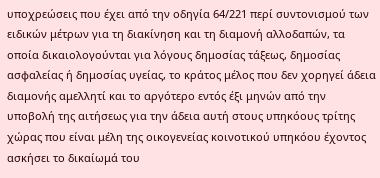υποχρεώσεις που έχει από την οδηγία 64/221 περί συντονισμού των ειδικών μέτρων για τη διακίνηση και τη διαμονή αλλοδαπών, τα οποία δικαιολογούνται για λόγους δημοσίας τάξεως, δημοσίας ασφαλείας ή δημοσίας υγείας, το κράτος μέλος που δεν χορηγεί άδεια διαμονής αμελλητί και το αργότερο εντός έξι μηνών από την υποβολή της αιτήσεως για την άδεια αυτή στους υπηκόους τρίτης χώρας που είναι μέλη της οικογενείας κοινοτικού υπηκόου έχοντος ασκήσει το δικαίωμά του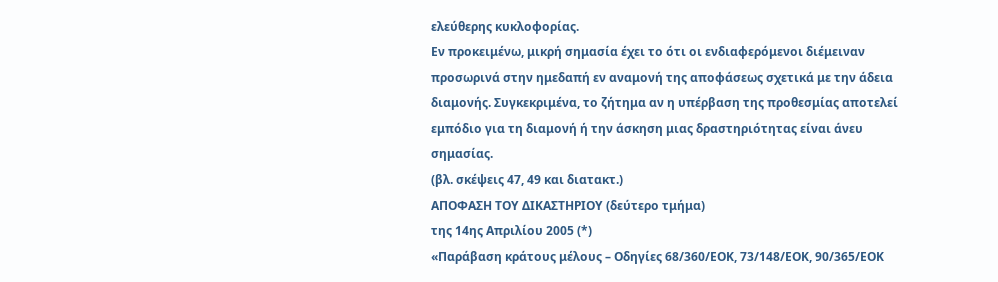ελεύθερης κυκλοφορίας.
Εν προκειμένω, μικρή σημασία έχει το ότι οι ενδιαφερόμενοι διέμειναν προσωρινά στην ημεδαπή εν αναμονή της αποφάσεως σχετικά με την άδεια διαμονής. Συγκεκριμένα, το ζήτημα αν η υπέρβαση της προθεσμίας αποτελεί εμπόδιο για τη διαμονή ή την άσκηση μιας δραστηριότητας είναι άνευ σημασίας.
(βλ. σκέψεις 47, 49 και διατακτ.)
ΑΠΟΦΑΣΗ ΤΟΥ ΔΙΚΑΣΤΗΡΙΟΥ (δεύτερο τμήμα)
της 14ης Απριλίου 2005 (*)
«Παράβαση κράτους μέλους – Οδηγίες 68/360/ΕΟΚ, 73/148/ΕΟΚ, 90/365/ΕΟΚ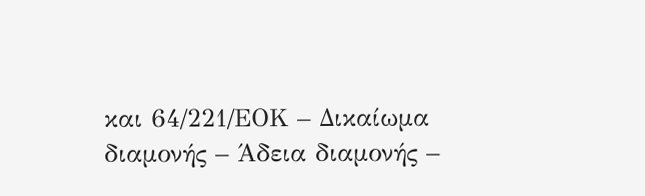και 64/221/ΕΟΚ – Δικαίωμα διαμονής – Άδεια διαμονής –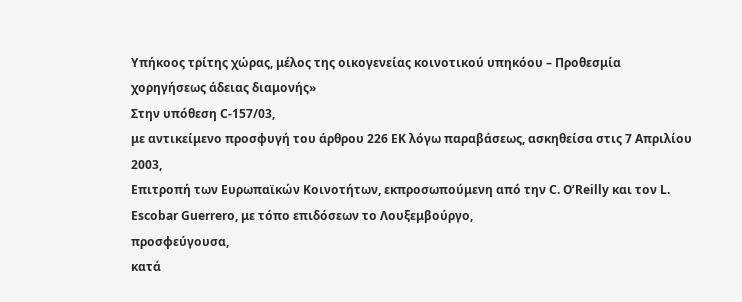Υπήκοος τρίτης χώρας, μέλος της οικογενείας κοινοτικού υπηκόου – Προθεσμία χορηγήσεως άδειας διαμονής»
Στην υπόθεση C-157/03,
με αντικείμενο προσφυγή του άρθρου 226 ΕΚ λόγω παραβάσεως, ασκηθείσα στις 7 Απριλίου 2003,
Επιτροπή των Ευρωπαϊκών Κοινοτήτων, εκπροσωπούμενη από την C. O’Reilly και τον L. Escobar Guerrero, με τόπο επιδόσεων το Λουξεμβούργο,
προσφεύγουσα,
κατά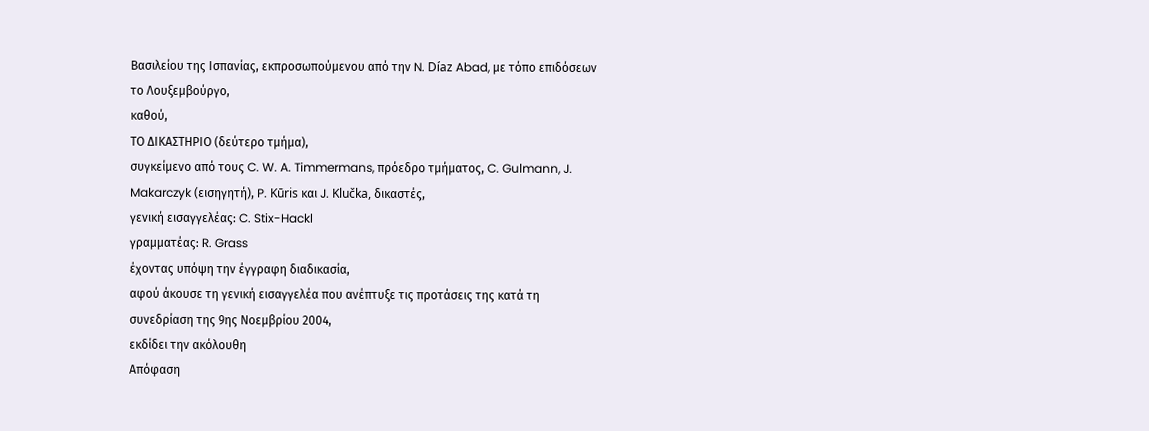Βασιλείου της Ισπανίας, εκπροσωπούμενου από την N. Díaz Abad, με τόπο επιδόσεων το Λουξεμβούργο,
καθού,
ΤΟ ΔΙΚΑΣΤΗΡΙΟ (δεύτερο τμήμα),
συγκείμενο από τους C. W. A. Timmermans, πρόεδρο τμήματος, C. Gulmann, J. Makarczyk (εισηγητή), P. Kūris και J. Klučka, δικαστές,
γενική εισαγγελέας: C. Stix-Hackl
γραμματέας: R. Grass
έχοντας υπόψη την έγγραφη διαδικασία,
αφού άκουσε τη γενική εισαγγελέα που ανέπτυξε τις προτάσεις της κατά τη συνεδρίαση της 9ης Νοεμβρίου 2004,
εκδίδει την ακόλουθη
Απόφαση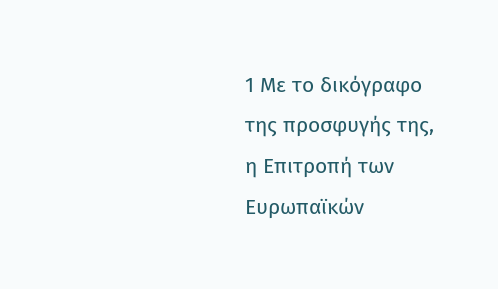1 Με τo δικόγραφο της προσφυγής της, η Επιτροπή των Ευρωπαϊκών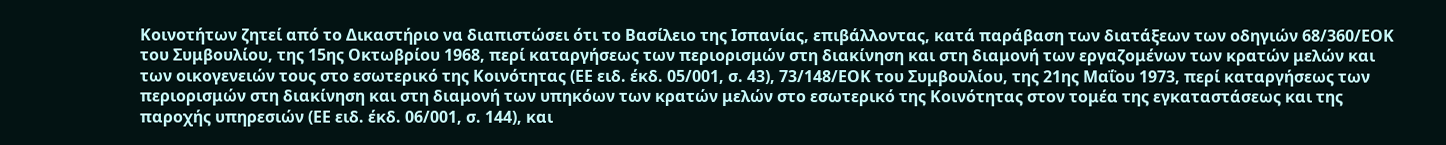Κοινοτήτων ζητεί από το Δικαστήριο να διαπιστώσει ότι το Βασίλειο της Ισπανίας, επιβάλλοντας, κατά παράβαση των διατάξεων των οδηγιών 68/360/ΕΟΚ του Συμβουλίου, της 15ης Οκτωβρίου 1968, περί καταργήσεως των περιορισμών στη διακίνηση και στη διαμονή των εργαζομένων των κρατών μελών και των οικογενειών τους στο εσωτερικό της Κοινότητας (ΕΕ ειδ. έκδ. 05/001, σ. 43), 73/148/ΕΟΚ του Συμβουλίου, της 21ης Μαΐου 1973, περί καταργήσεως των περιορισμών στη διακίνηση και στη διαμονή των υπηκόων των κρατών μελών στο εσωτερικό της Κοινότητας στον τομέα της εγκαταστάσεως και της παροχής υπηρεσιών (ΕΕ ειδ. έκδ. 06/001, σ. 144), και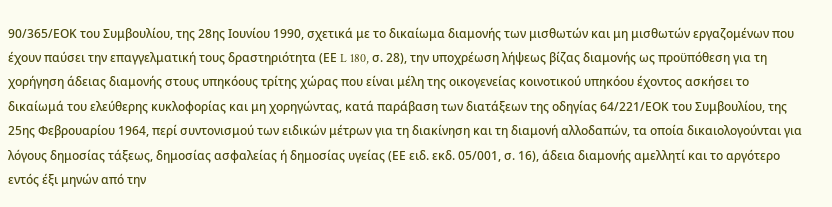90/365/ΕΟΚ του Συμβουλίου, της 28ης Ιουνίου 1990, σχετικά με το δικαίωμα διαμονής των μισθωτών και μη μισθωτών εργαζομένων που έχουν παύσει την επαγγελματική τους δραστηριότητα (ΕΕ L 180, σ. 28), την υποχρέωση λήψεως βίζας διαμονής ως προϋπόθεση για τη χορήγηση άδειας διαμονής στους υπηκόους τρίτης χώρας που είναι μέλη της οικογενείας κοινοτικού υπηκόου έχοντος ασκήσει το δικαίωμά του ελεύθερης κυκλοφορίας και μη χορηγώντας, κατά παράβαση των διατάξεων της οδηγίας 64/221/ΕΟΚ του Συμβουλίου, της 25ης Φεβρουαρίου 1964, περί συντονισμού των ειδικών μέτρων για τη διακίνηση και τη διαμονή αλλοδαπών, τα οποία δικαιολογούνται για λόγους δημοσίας τάξεως, δημοσίας ασφαλείας ή δημοσίας υγείας (ΕΕ ειδ. εκδ. 05/001, σ. 16), άδεια διαμονής αμελλητί και το αργότερο εντός έξι μηνών από την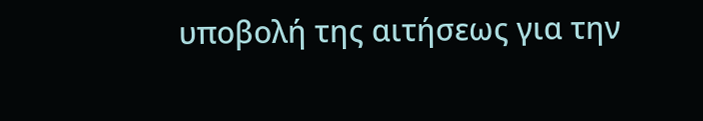υποβολή της αιτήσεως για την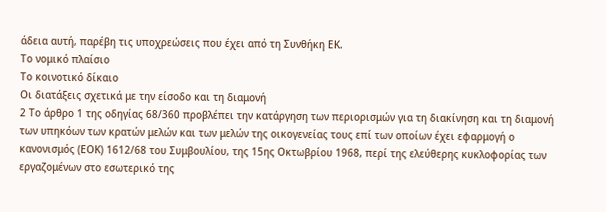άδεια αυτή, παρέβη τις υποχρεώσεις που έχει από τη Συνθήκη ΕΚ.
Το νομικό πλαίσιο
Το κοινοτικό δίκαιο
Οι διατάξεις σχετικά με την είσοδο και τη διαμονή
2 Το άρθρο 1 της οδηγίας 68/360 προβλέπει την κατάργηση των περιορισμών για τη διακίνηση και τη διαμονή των υπηκόων των κρατών μελών και των μελών της οικογενείας τους επί των οποίων έχει εφαρμογή ο κανονισμός (ΕΟΚ) 1612/68 του Συμβουλίου, της 15ης Οκτωβρίου 1968, περί της ελεύθερης κυκλοφορίας των εργαζομένων στο εσωτερικό της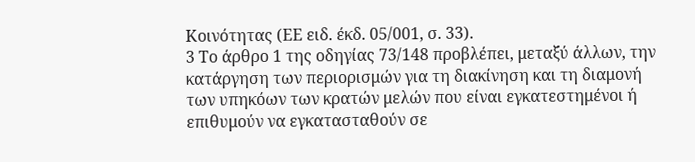Κοινότητας (ΕΕ ειδ. έκδ. 05/001, σ. 33).
3 Το άρθρο 1 της οδηγίας 73/148 προβλέπει, μεταξύ άλλων, την κατάργηση των περιορισμών για τη διακίνηση και τη διαμονή των υπηκόων των κρατών μελών που είναι εγκατεστημένοι ή επιθυμούν να εγκατασταθούν σε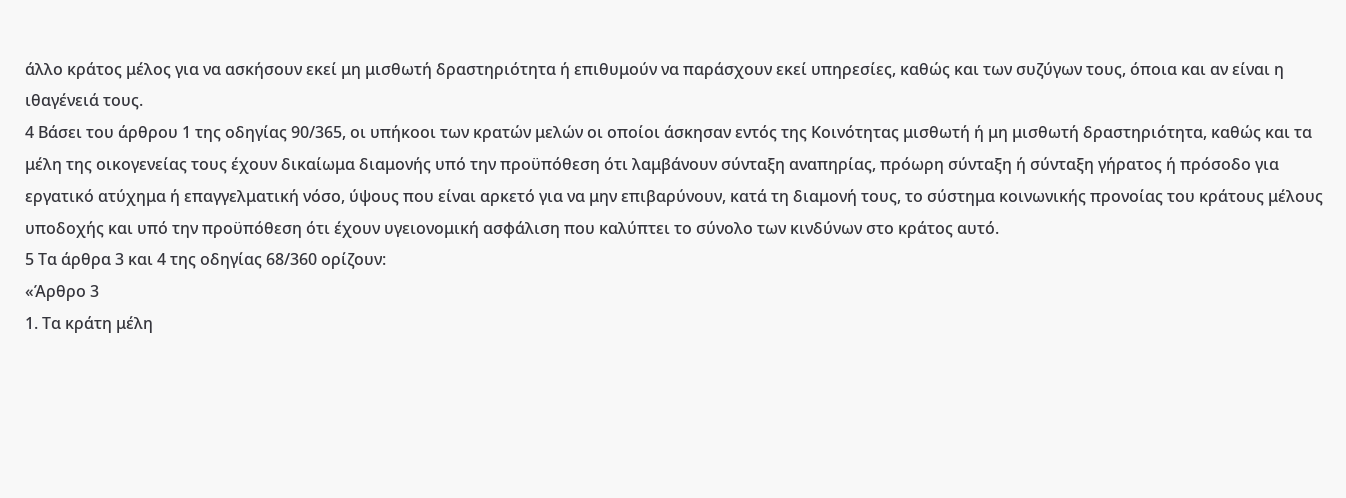άλλο κράτος μέλος για να ασκήσουν εκεί μη μισθωτή δραστηριότητα ή επιθυμούν να παράσχουν εκεί υπηρεσίες, καθώς και των συζύγων τους, όποια και αν είναι η ιθαγένειά τους.
4 Βάσει του άρθρου 1 της οδηγίας 90/365, οι υπήκοοι των κρατών μελών οι οποίοι άσκησαν εντός της Κοινότητας μισθωτή ή μη μισθωτή δραστηριότητα, καθώς και τα μέλη της οικογενείας τους έχουν δικαίωμα διαμονής υπό την προϋπόθεση ότι λαμβάνουν σύνταξη αναπηρίας, πρόωρη σύνταξη ή σύνταξη γήρατος ή πρόσοδο για εργατικό ατύχημα ή επαγγελματική νόσο, ύψους που είναι αρκετό για να μην επιβαρύνουν, κατά τη διαμονή τους, το σύστημα κοινωνικής προνοίας του κράτους μέλους υποδοχής και υπό την προϋπόθεση ότι έχουν υγειονομική ασφάλιση που καλύπτει το σύνολο των κινδύνων στο κράτος αυτό.
5 Τα άρθρα 3 και 4 της οδηγίας 68/360 ορίζουν:
«Άρθρο 3
1. Τα κράτη μέλη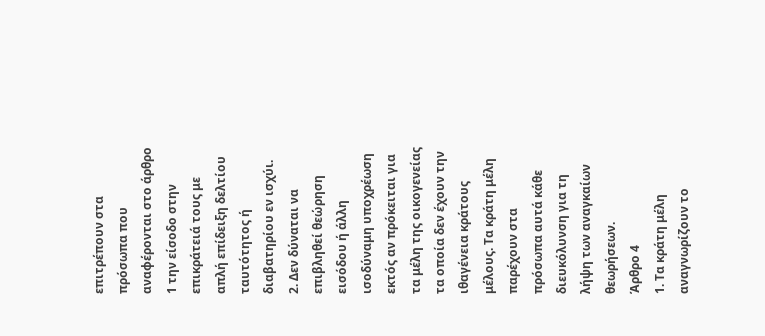επιτρέπουν στα πρόσωπα που αναφέρονται στο άρθρο 1 την είσοδο στην επικράτειά τους με απλή επίδειξη δελτίου ταυτότητος ή διαβατηρίου εν ισχύι.
2. Δεν δύναται να επιβληθεί θεώρηση εισόδου ή άλλη ισοδύναμη υποχρέωση εκτός αν πρόκειται για τα μέλη της οικογενείας τα οποία δεν έχουν την ιθαγένεια κράτους μέλους. Τα κράτη μέλη παρέχουν στα πρόσωπα αυτά κάθε διευκόλυνση για τη λήψη των αναγκαίων θεωρήσεων.
Άρθρο 4
1. Τα κράτη μέλη αναγνωρίζουν το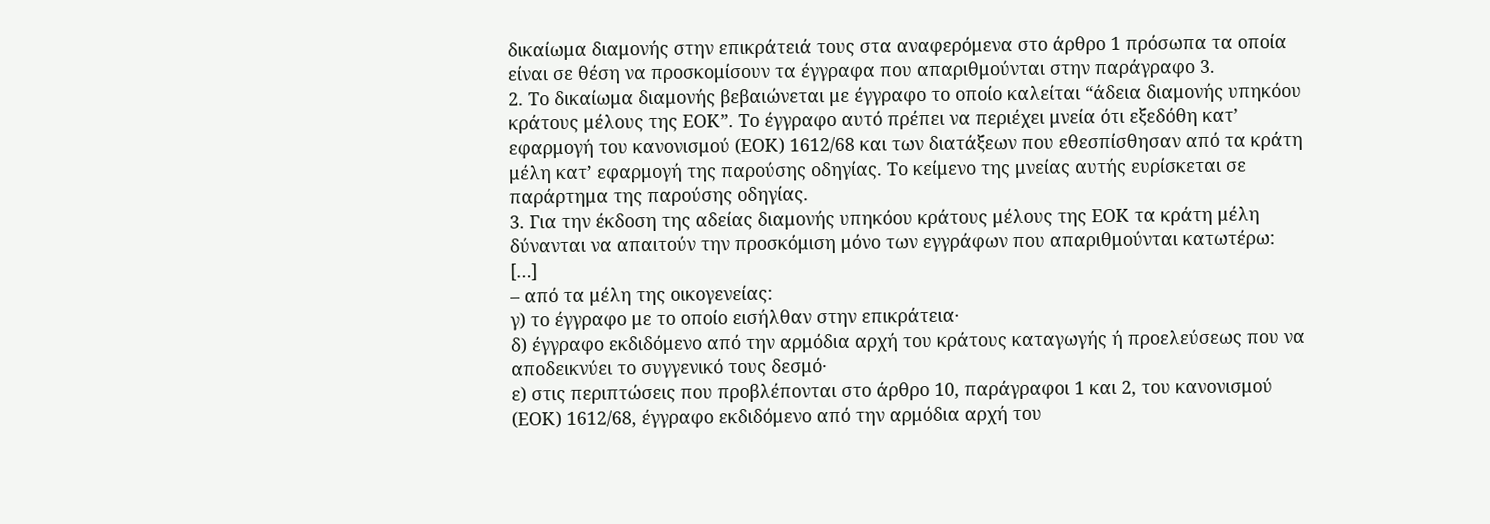δικαίωμα διαμονής στην επικράτειά τους στα αναφερόμενα στο άρθρο 1 πρόσωπα τα οποία είναι σε θέση να προσκομίσουν τα έγγραφα που απαριθμούνται στην παράγραφο 3.
2. Το δικαίωμα διαμονής βεβαιώνεται με έγγραφο το οποίο καλείται “άδεια διαμονής υπηκόου κράτους μέλους της ΕΟΚ”. Το έγγραφο αυτό πρέπει να περιέχει μνεία ότι εξεδόθη κατ’ εφαρμογή του κανονισμού (ΕΟΚ) 1612/68 και των διατάξεων που εθεσπίσθησαν από τα κράτη μέλη κατ’ εφαρμογή της παρούσης οδηγίας. Το κείμενο της μνείας αυτής ευρίσκεται σε παράρτημα της παρούσης οδηγίας.
3. Για την έκδοση της αδείας διαμονής υπηκόου κράτους μέλους της ΕΟΚ τα κράτη μέλη δύνανται να απαιτούν την προσκόμιση μόνο των εγγράφων που απαριθμούνται κατωτέρω:
[…]
– από τα μέλη της οικογενείας:
γ) το έγγραφο με το οποίο εισήλθαν στην επικράτεια·
δ) έγγραφο εκδιδόμενο από την αρμόδια αρχή του κράτους καταγωγής ή προελεύσεως που να αποδεικνύει το συγγενικό τους δεσμό·
ε) στις περιπτώσεις που προβλέπονται στο άρθρο 10, παράγραφοι 1 και 2, του κανονισμού (ΕΟΚ) 1612/68, έγγραφο εκδιδόμενο από την αρμόδια αρχή του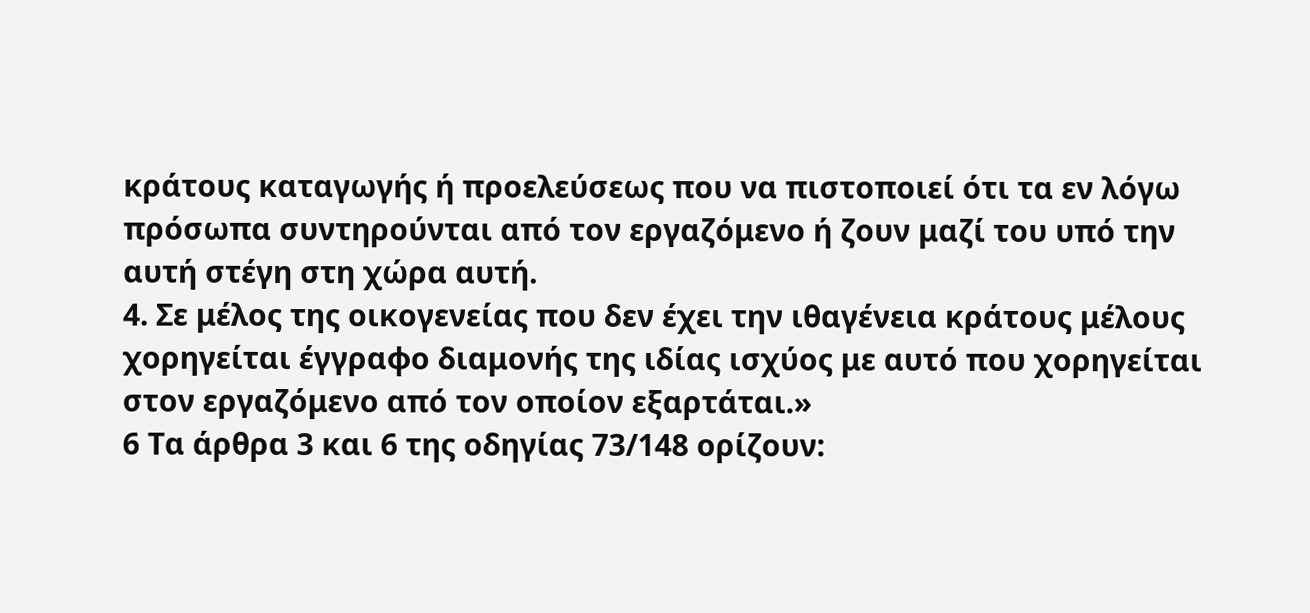κράτους καταγωγής ή προελεύσεως που να πιστοποιεί ότι τα εν λόγω πρόσωπα συντηρούνται από τον εργαζόμενο ή ζουν μαζί του υπό την αυτή στέγη στη χώρα αυτή.
4. Σε μέλος της οικογενείας που δεν έχει την ιθαγένεια κράτους μέλους χορηγείται έγγραφο διαμονής της ιδίας ισχύος με αυτό που χορηγείται στον εργαζόμενο από τον οποίον εξαρτάται.»
6 Τα άρθρα 3 και 6 της οδηγίας 73/148 ορίζουν: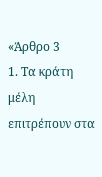«Άρθρο 3
1. Τα κράτη μέλη επιτρέπουν στα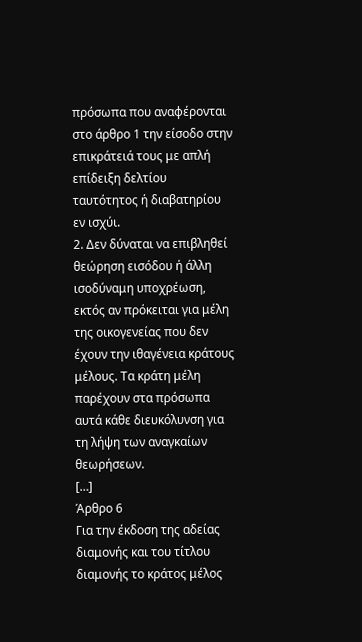πρόσωπα που αναφέρονται στο άρθρο 1 την είσοδο στην επικράτειά τους με απλή επίδειξη δελτίου ταυτότητος ή διαβατηρίου εν ισχύι.
2. Δεν δύναται να επιβληθεί θεώρηση εισόδου ή άλλη ισοδύναμη υποχρέωση, εκτός αν πρόκειται για μέλη της οικογενείας που δεν έχουν την ιθαγένεια κράτους μέλους. Τα κράτη μέλη παρέχουν στα πρόσωπα αυτά κάθε διευκόλυνση για τη λήψη των αναγκαίων θεωρήσεων.
[…]
Άρθρο 6
Για την έκδοση της αδείας διαμονής και του τίτλου διαμονής το κράτος μέλος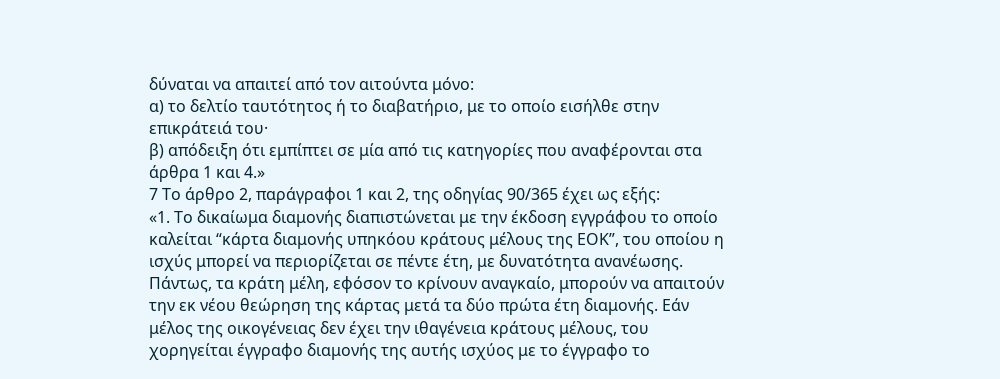δύναται να απαιτεί από τον αιτούντα μόνο:
α) το δελτίο ταυτότητος ή το διαβατήριο, με το οποίο εισήλθε στην επικράτειά του·
β) απόδειξη ότι εμπίπτει σε μία από τις κατηγορίες που αναφέρονται στα άρθρα 1 και 4.»
7 Το άρθρο 2, παράγραφοι 1 και 2, της οδηγίας 90/365 έχει ως εξής:
«1. Το δικαίωμα διαμονής διαπιστώνεται με την έκδοση εγγράφου το οποίο καλείται “κάρτα διαμονής υπηκόου κράτους μέλους της ΕΟΚ”, του οποίου η ισχύς μπορεί να περιορίζεται σε πέντε έτη, με δυνατότητα ανανέωσης. Πάντως, τα κράτη μέλη, εφόσον το κρίνουν αναγκαίο, μπορούν να απαιτούν την εκ νέου θεώρηση της κάρτας μετά τα δύο πρώτα έτη διαμονής. Εάν μέλος της οικογένειας δεν έχει την ιθαγένεια κράτους μέλους, του χορηγείται έγγραφο διαμονής της αυτής ισχύος με το έγγραφο το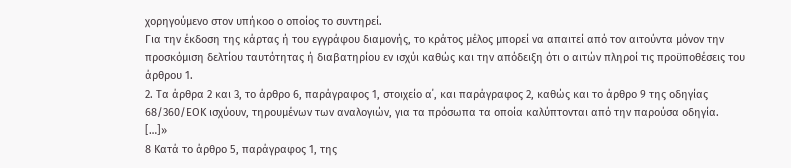χορηγούμενο στον υπήκοο ο οποίος το συντηρεί.
Για την έκδοση της κάρτας ή του εγγράφου διαμονής, το κράτος μέλος μπορεί να απαιτεί από τον αιτούντα μόνον την προσκόμιση δελτίου ταυτότητας ή διαβατηρίου εν ισχύι καθώς και την απόδειξη ότι ο αιτών πληροί τις προϋποθέσεις του άρθρου 1.
2. Τα άρθρα 2 και 3, το άρθρο 6, παράγραφος 1, στοιχείο α΄, και παράγραφος 2, καθώς και το άρθρο 9 της οδηγίας 68/360/ΕΟΚ ισχύουν, τηρουμένων των αναλογιών, για τα πρόσωπα τα οποία καλύπτονται από την παρούσα οδηγία.
[…]»
8 Κατά το άρθρο 5, παράγραφος 1, της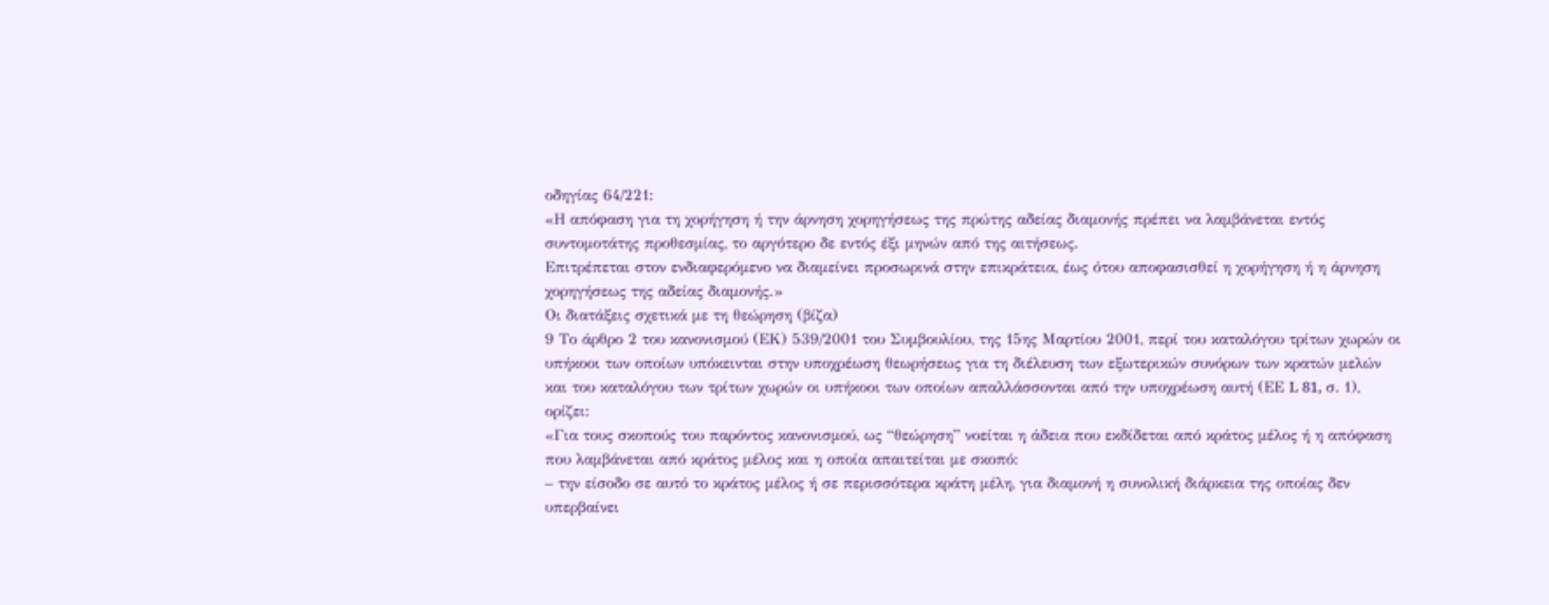οδηγίας 64/221:
«Η απόφαση για τη χορήγηση ή την άρνηση χορηγήσεως της πρώτης αδείας διαμονής πρέπει να λαμβάνεται εντός συντομοτάτης προθεσμίας, το αργότερο δε εντός έξι μηνών από της αιτήσεως.
Επιτρέπεται στον ενδιαφερόμενο να διαμείνει προσωρινά στην επικράτεια, έως ότου αποφασισθεί η χορήγηση ή η άρνηση χορηγήσεως της αδείας διαμονής.»
Οι διατάξεις σχετικά με τη θεώρηση (βίζα)
9 Το άρθρο 2 του κανονισμού (ΕΚ) 539/2001 του Συμβουλίου, της 15ης Μαρτίου 2001, περί του καταλόγου τρίτων χωρών οι υπήκοοι των οποίων υπόκεινται στην υποχρέωση θεωρήσεως για τη διέλευση των εξωτερικών συνόρων των κρατών μελών και του καταλόγου των τρίτων χωρών οι υπήκοοι των οποίων απαλλάσσονται από την υποχρέωση αυτή (ΕΕ L 81, σ. 1), ορίζει:
«Για τους σκοπούς του παρόντος κανονισμού, ως “θεώρηση” νοείται η άδεια που εκδίδεται από κράτος μέλος ή η απόφαση που λαμβάνεται από κράτος μέλος και η οποία απαιτείται με σκοπό:
– την είσοδο σε αυτό το κράτος μέλος ή σε περισσότερα κράτη μέλη, για διαμονή η συνολική διάρκεια της οποίας δεν υπερβαίνει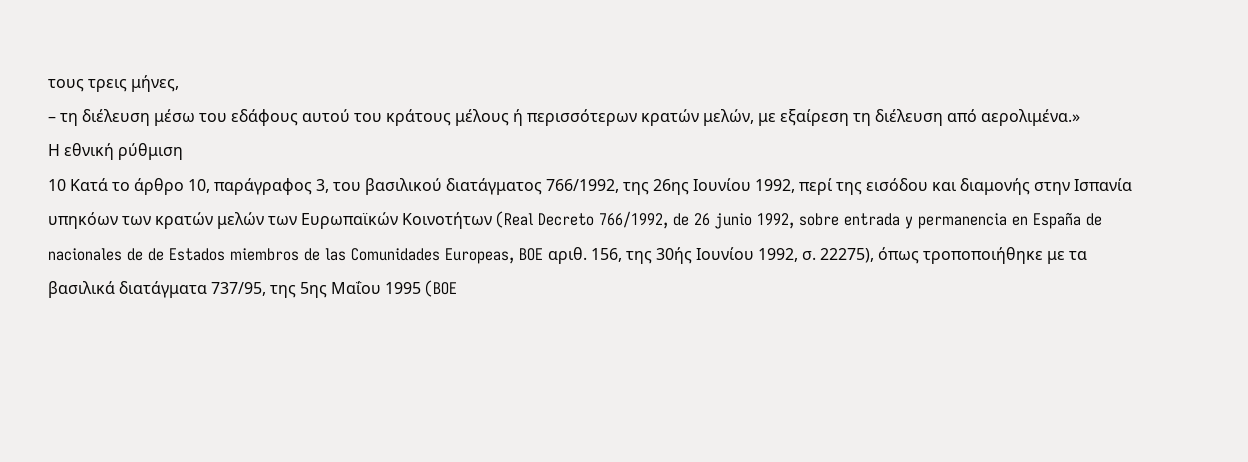τους τρεις μήνες,
– τη διέλευση μέσω του εδάφους αυτού του κράτους μέλους ή περισσότερων κρατών μελών, με εξαίρεση τη διέλευση από αερολιμένα.»
Η εθνική ρύθμιση
10 Κατά το άρθρο 10, παράγραφος 3, του βασιλικού διατάγματος 766/1992, της 26ης Ιουνίου 1992, περί της εισόδου και διαμονής στην Ισπανία υπηκόων των κρατών μελών των Ευρωπαϊκών Κοινοτήτων (Real Decreto 766/1992, de 26 junio 1992, sobre entrada y permanencia en España de nacionales de de Estados miembros de las Comunidades Europeas, BOE αριθ. 156, της 30ής Ιουνίου 1992, σ. 22275), όπως τροποποιήθηκε με τα βασιλικά διατάγματα 737/95, της 5ης Μαΐου 1995 (BOE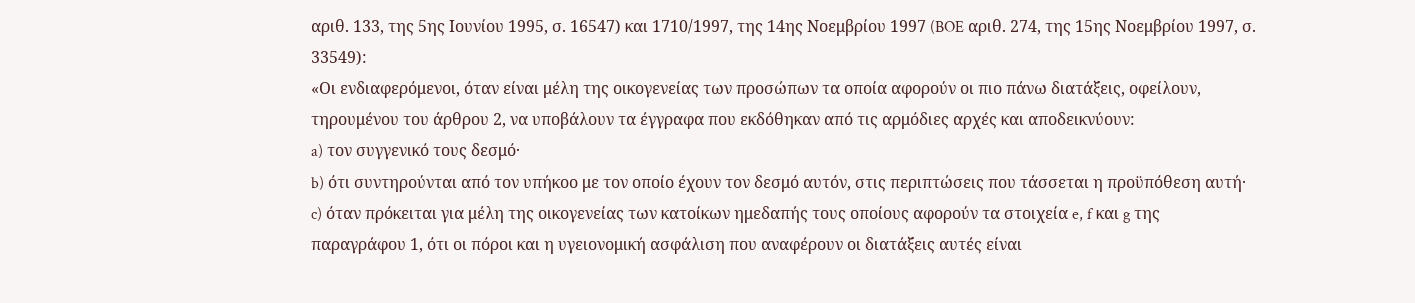αριθ. 133, της 5ης Ιουνίου 1995, σ. 16547) και 1710/1997, της 14ης Νοεμβρίου 1997 (BOE αριθ. 274, της 15ης Νοεμβρίου 1997, σ. 33549):
«Οι ενδιαφερόμενοι, όταν είναι μέλη της οικογενείας των προσώπων τα οποία αφορούν οι πιο πάνω διατάξεις, οφείλουν, τηρουμένου του άρθρου 2, να υποβάλουν τα έγγραφα που εκδόθηκαν από τις αρμόδιες αρχές και αποδεικνύουν:
a) τον συγγενικό τους δεσμό·
b) ότι συντηρούνται από τον υπήκοο με τον οποίο έχουν τον δεσμό αυτόν, στις περιπτώσεις που τάσσεται η προϋπόθεση αυτή·
c) όταν πρόκειται για μέλη της οικογενείας των κατοίκων ημεδαπής τους οποίους αφορούν τα στοιχεία e, f και g της παραγράφου 1, ότι οι πόροι και η υγειονομική ασφάλιση που αναφέρουν οι διατάξεις αυτές είναι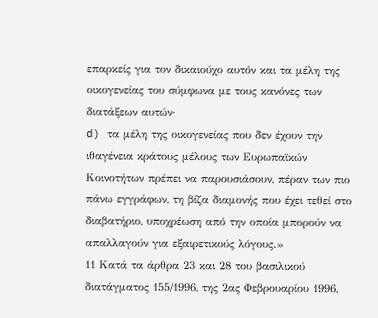επαρκείς για τον δικαιούχο αυτόν και τα μέλη της οικογενείας του σύμφωνα με τους κανόνες των διατάξεων αυτών·
d) τα μέλη της οικογενείας που δεν έχουν την ιθαγένεια κράτους μέλους των Ευρωπαϊκών Κοινοτήτων πρέπει να παρουσιάσουν, πέραν των πιο πάνω εγγράφων, τη βίζα διαμονής που έχει τεθεί στο διαβατήριο, υποχρέωση από την οποία μπορούν να απαλλαγούν για εξαιρετικούς λόγους.»
11 Κατά τα άρθρα 23 και 28 του βασιλικού διατάγματος 155/1996, της 2ας Φεβρουαρίου 1996,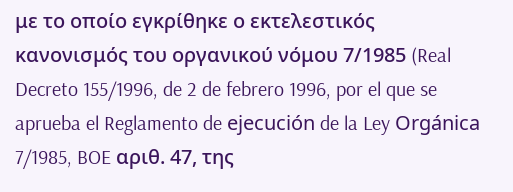με το οποίο εγκρίθηκε ο εκτελεστικός κανονισμός του οργανικού νόμου 7/1985 (Real Decreto 155/1996, de 2 de febrero 1996, por el que se aprueba el Reglamento de ejecución de la Ley Orgánica 7/1985, BOE αριθ. 47, της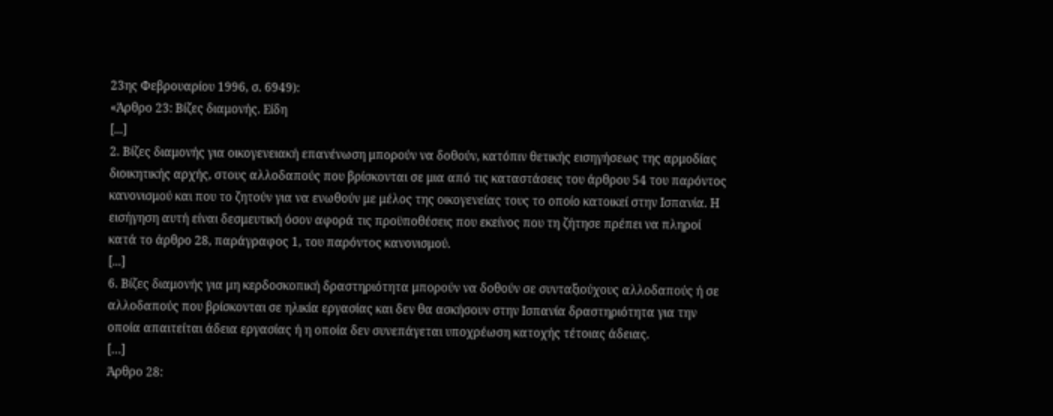23ης Φεβρουαρίου 1996, σ. 6949):
«Άρθρο 23: Βίζες διαμονής. Είδη
[...]
2. Βίζες διαμονής για οικογενειακή επανένωση μπορούν να δοθούν, κατόπιν θετικής εισηγήσεως της αρμοδίας διοικητικής αρχής, στους αλλοδαπούς που βρίσκονται σε μια από τις καταστάσεις του άρθρου 54 του παρόντος κανονισμού και που το ζητούν για να ενωθούν με μέλος της οικογενείας τους το οποίο κατοικεί στην Ισπανία. Η εισήγηση αυτή είναι δεσμευτική όσον αφορά τις προϋποθέσεις που εκείνος που τη ζήτησε πρέπει να πληροί κατά το άρθρο 28, παράγραφος 1, του παρόντος κανονισμού.
[...]
6. Βίζες διαμονής για μη κερδοσκοπική δραστηριότητα μπορούν να δοθούν σε συνταξιούχους αλλοδαπούς ή σε αλλοδαπούς που βρίσκονται σε ηλικία εργασίας και δεν θα ασκήσουν στην Ισπανία δραστηριότητα για την οποία απαιτείται άδεια εργασίας ή η οποία δεν συνεπάγεται υποχρέωση κατοχής τέτοιας άδειας.
[…]
Άρθρο 28: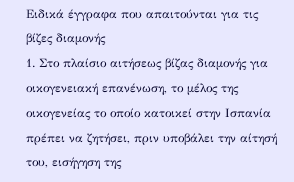Ειδικά έγγραφα που απαιτούνται για τις βίζες διαμονής
1. Στο πλαίσιο αιτήσεως βίζας διαμονής για οικογενειακή επανένωση, το μέλος της οικογενείας το οποίο κατοικεί στην Ισπανία πρέπει να ζητήσει, πριν υποβάλει την αίτησή του, εισήγηση της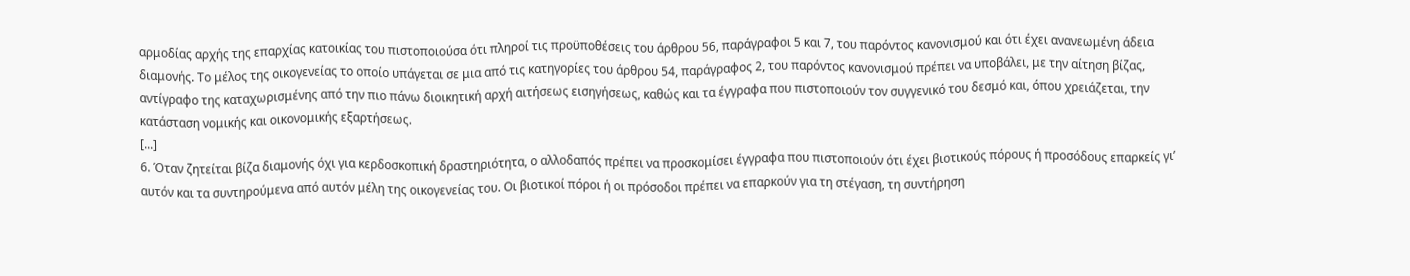αρμοδίας αρχής της επαρχίας κατοικίας του πιστοποιούσα ότι πληροί τις προϋποθέσεις του άρθρου 56, παράγραφοι 5 και 7, του παρόντος κανονισμού και ότι έχει ανανεωμένη άδεια διαμονής. Το μέλος της οικογενείας το οποίο υπάγεται σε μια από τις κατηγορίες του άρθρου 54, παράγραφος 2, του παρόντος κανονισμού πρέπει να υποβάλει, με την αίτηση βίζας, αντίγραφο της καταχωρισμένης από την πιο πάνω διοικητική αρχή αιτήσεως εισηγήσεως, καθώς και τα έγγραφα που πιστοποιούν τον συγγενικό του δεσμό και, όπου χρειάζεται, την κατάσταση νομικής και οικονομικής εξαρτήσεως.
[...]
6. Όταν ζητείται βίζα διαμονής όχι για κερδοσκοπική δραστηριότητα, ο αλλοδαπός πρέπει να προσκομίσει έγγραφα που πιστοποιούν ότι έχει βιοτικούς πόρους ή προσόδους επαρκείς γι’ αυτόν και τα συντηρούμενα από αυτόν μέλη της οικογενείας του. Οι βιοτικοί πόροι ή οι πρόσοδοι πρέπει να επαρκούν για τη στέγαση, τη συντήρηση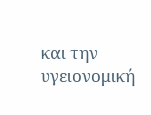και την υγειονομική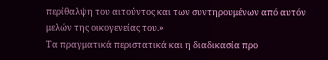περίθαλψη του αιτούντος και των συντηρουμένων από αυτόν μελών της οικογενείας του.»
Τα πραγματικά περιστατικά και η διαδικασία προ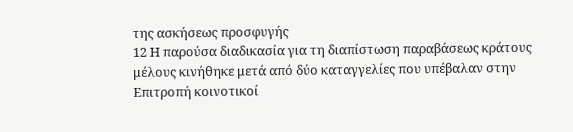της ασκήσεως προσφυγής
12 Η παρούσα διαδικασία για τη διαπίστωση παραβάσεως κράτους μέλους κινήθηκε μετά από δύο καταγγελίες που υπέβαλαν στην Επιτροπή κοινοτικοί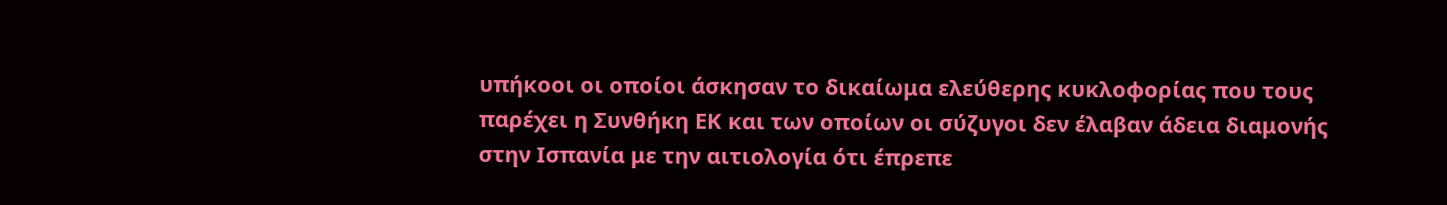υπήκοοι οι οποίοι άσκησαν το δικαίωμα ελεύθερης κυκλοφορίας που τους παρέχει η Συνθήκη ΕΚ και των οποίων οι σύζυγοι δεν έλαβαν άδεια διαμονής στην Ισπανία με την αιτιολογία ότι έπρεπε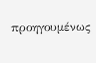προηγουμένως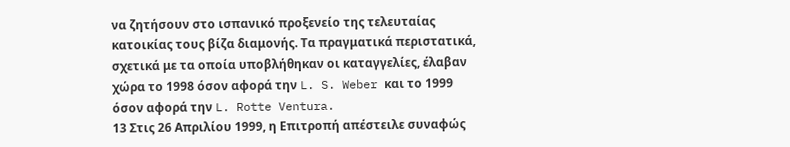να ζητήσουν στο ισπανικό προξενείο της τελευταίας κατοικίας τους βίζα διαμονής. Τα πραγματικά περιστατικά, σχετικά με τα οποία υποβλήθηκαν οι καταγγελίες, έλαβαν χώρα το 1998 όσον αφορά την L. S. Weber και το 1999 όσον αφορά την L. Rotte Ventura.
13 Στις 26 Απριλίου 1999, η Επιτροπή απέστειλε συναφώς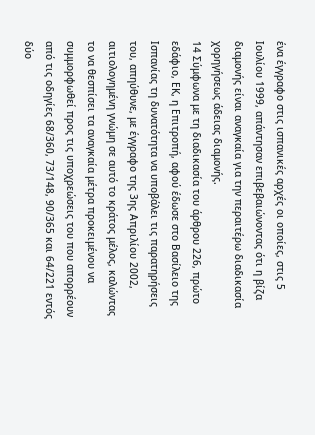ένα έγγραφο στις ισπανικές αρχές οι οποίες, στις 5 Ιουλίου 1999, απάντησαν επιβεβαιώνοντας ότι η βίζα διαμονής είναι αναγκαία για την περαιτέρω διαδικασία χορηγήσεως άδειας διαμονής.
14 Σύμφωνα με τη διαδικασία του άρθρου 226, πρώτο εδάφιο, ΕΚ, η Επιτροπή, αφού έδωσε στο Βασίλειο της Ισπανίας τη δυνατότητα να υποβάλει τις παρατηρήσεις του, απηύθυνε, με έγγραφο της 3ης Απριλίου 2002, αιτιολογημένη γνώμη σε αυτό το κράτος μέλος, καλώντας το να θεσπίσει τα αναγκαία μέτρα προκειμένου να συμμορφωθεί προς τις υποχρεώσεις του που απορρέουν από τις οδηγίες 68/360, 73/148, 90/365 και 64/221 εντός δύο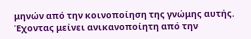μηνών από την κοινοποίηση της γνώμης αυτής. Έχοντας μείνει ανικανοποίητη από την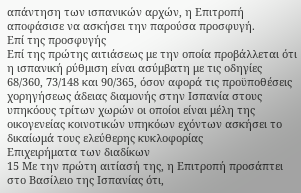απάντηση των ισπανικών αρχών, η Επιτροπή αποφάσισε να ασκήσει την παρούσα προσφυγή.
Επί της προσφυγής
Επί της πρώτης αιτιάσεως με την οποία προβάλλεται ότι η ισπανική ρύθμιση είναι ασύμβατη με τις οδηγίες 68/360, 73/148 και 90/365, όσον αφορά τις προϋποθέσεις χορηγήσεως άδειας διαμονής στην Ισπανία στους υπηκόους τρίτων χωρών οι οποίοι είναι μέλη της οικογενείας κοινοτικών υπηκόων εχόντων ασκήσει το δικαίωμά τους ελεύθερης κυκλοφορίας
Επιχειρήματα των διαδίκων
15 Με την πρώτη αιτίασή της, η Επιτροπή προσάπτει στο Βασίλειο της Ισπανίας ότι,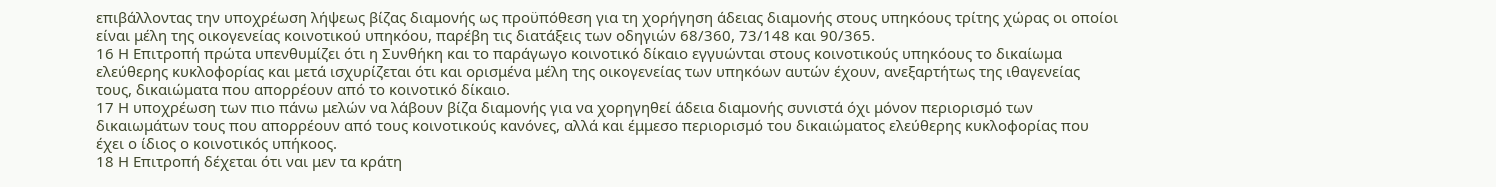επιβάλλοντας την υποχρέωση λήψεως βίζας διαμονής ως προϋπόθεση για τη χορήγηση άδειας διαμονής στους υπηκόους τρίτης χώρας οι οποίοι είναι μέλη της οικογενείας κοινοτικού υπηκόου, παρέβη τις διατάξεις των οδηγιών 68/360, 73/148 και 90/365.
16 Η Επιτροπή πρώτα υπενθυμίζει ότι η Συνθήκη και το παράγωγο κοινοτικό δίκαιο εγγυώνται στους κοινοτικούς υπηκόους το δικαίωμα ελεύθερης κυκλοφορίας και μετά ισχυρίζεται ότι και ορισμένα μέλη της οικογενείας των υπηκόων αυτών έχουν, ανεξαρτήτως της ιθαγενείας τους, δικαιώματα που απορρέουν από το κοινοτικό δίκαιο.
17 Η υποχρέωση των πιο πάνω μελών να λάβουν βίζα διαμονής για να χορηγηθεί άδεια διαμονής συνιστά όχι μόνον περιορισμό των δικαιωμάτων τους που απορρέουν από τους κοινοτικούς κανόνες, αλλά και έμμεσο περιορισμό του δικαιώματος ελεύθερης κυκλοφορίας που έχει ο ίδιος ο κοινοτικός υπήκοος.
18 Η Επιτροπή δέχεται ότι ναι μεν τα κράτη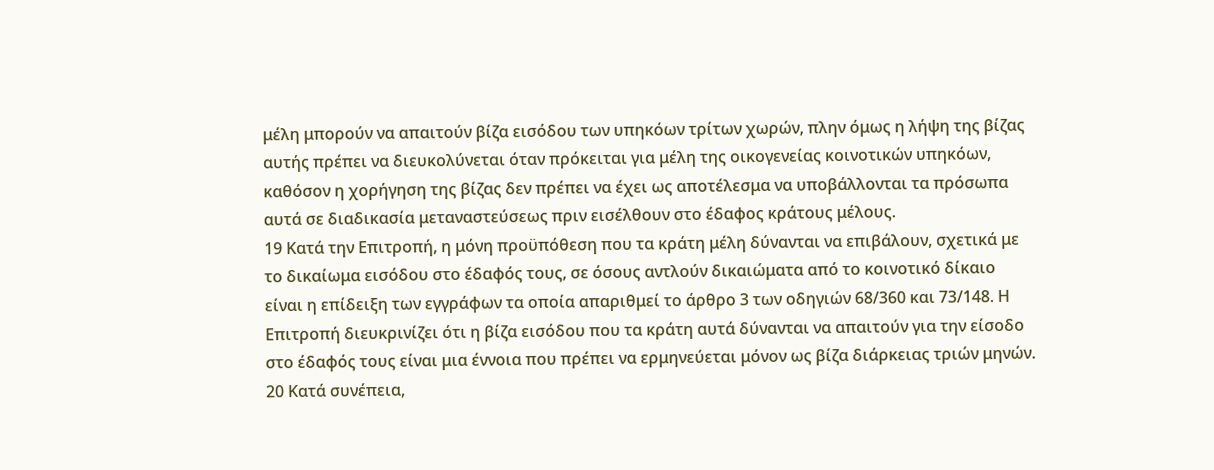μέλη μπορούν να απαιτούν βίζα εισόδου των υπηκόων τρίτων χωρών, πλην όμως η λήψη της βίζας αυτής πρέπει να διευκολύνεται όταν πρόκειται για μέλη της οικογενείας κοινοτικών υπηκόων, καθόσον η χορήγηση της βίζας δεν πρέπει να έχει ως αποτέλεσμα να υποβάλλονται τα πρόσωπα αυτά σε διαδικασία μεταναστεύσεως πριν εισέλθουν στο έδαφος κράτους μέλους.
19 Κατά την Επιτροπή, η μόνη προϋπόθεση που τα κράτη μέλη δύνανται να επιβάλουν, σχετικά με το δικαίωμα εισόδου στο έδαφός τους, σε όσους αντλούν δικαιώματα από το κοινοτικό δίκαιο είναι η επίδειξη των εγγράφων τα οποία απαριθμεί το άρθρο 3 των οδηγιών 68/360 και 73/148. Η Επιτροπή διευκρινίζει ότι η βίζα εισόδου που τα κράτη αυτά δύνανται να απαιτούν για την είσοδο στο έδαφός τους είναι μια έννοια που πρέπει να ερμηνεύεται μόνον ως βίζα διάρκειας τριών μηνών.
20 Κατά συνέπεια,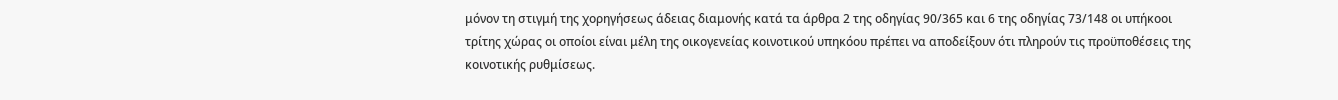μόνον τη στιγμή της χορηγήσεως άδειας διαμονής κατά τα άρθρα 2 της οδηγίας 90/365 και 6 της οδηγίας 73/148 οι υπήκοοι τρίτης χώρας οι οποίοι είναι μέλη της οικογενείας κοινοτικού υπηκόου πρέπει να αποδείξουν ότι πληρούν τις προϋποθέσεις της κοινοτικής ρυθμίσεως.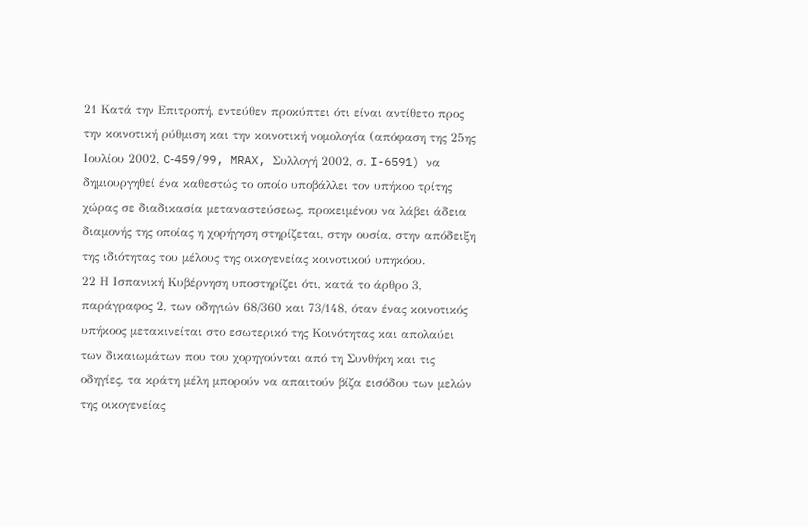21 Κατά την Επιτροπή, εντεύθεν προκύπτει ότι είναι αντίθετο προς την κοινοτική ρύθμιση και την κοινοτική νομολογία (απόφαση της 25ης Ιουλίου 2002, C‑459/99, MRAX, Συλλογή 2002, σ. I-6591) να δημιουργηθεί ένα καθεστώς το οποίο υποβάλλει τον υπήκοο τρίτης χώρας σε διαδικασία μεταναστεύσεως, προκειμένου να λάβει άδεια διαμονής της οποίας η χορήγηση στηρίζεται, στην ουσία, στην απόδειξη της ιδιότητας του μέλους της οικογενείας κοινοτικού υπηκόου.
22 Η Ισπανική Κυβέρνηση υποστηρίζει ότι, κατά το άρθρο 3, παράγραφος 2, των οδηγιών 68/360 και 73/148, όταν ένας κοινοτικός υπήκοος μετακινείται στο εσωτερικό της Κοινότητας και απολαύει των δικαιωμάτων που του χορηγούνται από τη Συνθήκη και τις οδηγίες, τα κράτη μέλη μπορούν να απαιτούν βίζα εισόδου των μελών της οικογενείας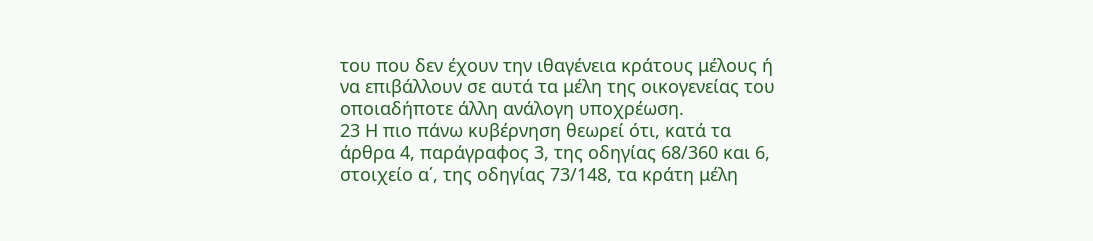του που δεν έχουν την ιθαγένεια κράτους μέλους ή να επιβάλλουν σε αυτά τα μέλη της οικογενείας του οποιαδήποτε άλλη ανάλογη υποχρέωση.
23 Η πιο πάνω κυβέρνηση θεωρεί ότι, κατά τα άρθρα 4, παράγραφος 3, της οδηγίας 68/360 και 6, στοιχείο α΄, της οδηγίας 73/148, τα κράτη μέλη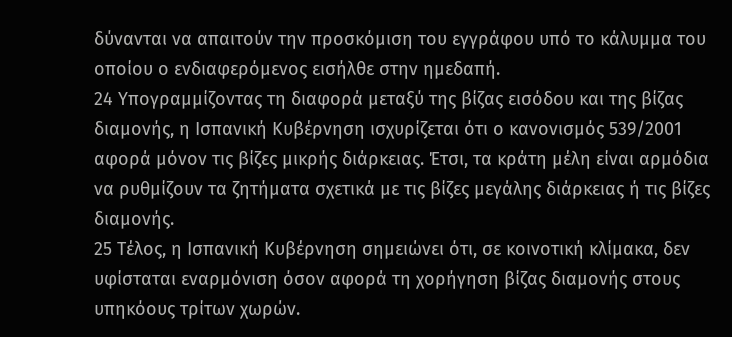δύνανται να απαιτούν την προσκόμιση του εγγράφου υπό το κάλυμμα του οποίου ο ενδιαφερόμενος εισήλθε στην ημεδαπή.
24 Υπογραμμίζοντας τη διαφορά μεταξύ της βίζας εισόδου και της βίζας διαμονής, η Ισπανική Κυβέρνηση ισχυρίζεται ότι ο κανονισμός 539/2001 αφορά μόνον τις βίζες μικρής διάρκειας. Έτσι, τα κράτη μέλη είναι αρμόδια να ρυθμίζουν τα ζητήματα σχετικά με τις βίζες μεγάλης διάρκειας ή τις βίζες διαμονής.
25 Τέλος, η Ισπανική Κυβέρνηση σημειώνει ότι, σε κοινοτική κλίμακα, δεν υφίσταται εναρμόνιση όσον αφορά τη χορήγηση βίζας διαμονής στους υπηκόους τρίτων χωρών.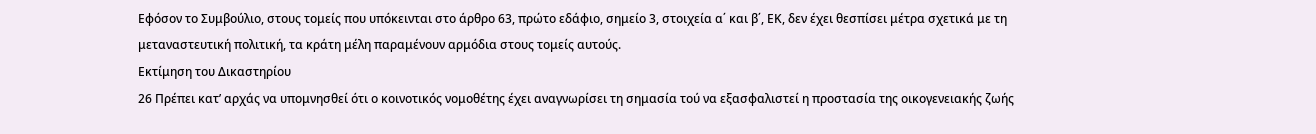Εφόσον το Συμβούλιο, στους τομείς που υπόκεινται στο άρθρο 63, πρώτο εδάφιο, σημείο 3, στοιχεία α΄ και β΄, ΕΚ, δεν έχει θεσπίσει μέτρα σχετικά με τη μεταναστευτική πολιτική, τα κράτη μέλη παραμένουν αρμόδια στους τομείς αυτούς.
Εκτίμηση του Δικαστηρίου
26 Πρέπει κατ’ αρχάς να υπομνησθεί ότι ο κοινοτικός νομοθέτης έχει αναγνωρίσει τη σημασία τού να εξασφαλιστεί η προστασία της οικογενειακής ζωής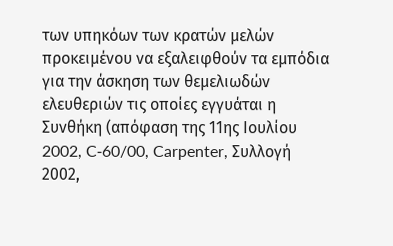των υπηκόων των κρατών μελών προκειμένου να εξαλειφθούν τα εμπόδια για την άσκηση των θεμελιωδών ελευθεριών τις οποίες εγγυάται η Συνθήκη (απόφαση της 11ης Ιουλίου 2002, C‑60/00, Carpenter, Συλλογή 2002,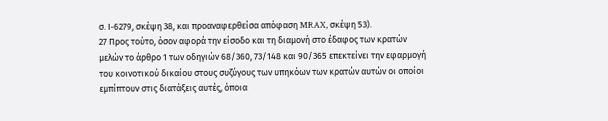σ. Ι‑6279, σκέψη 38, και προαναφερθείσα απόφαση MRAX, σκέψη 53).
27 Προς τούτο, όσον αφορά την είσοδο και τη διαμονή στο έδαφος των κρατών μελών το άρθρο 1 των οδηγιών 68/360, 73/148 και 90/365 επεκτείνει την εφαρμογή του κοινοτικού δικαίου στους συζύγους των υπηκόων των κρατών αυτών οι οποίοι εμπίπτουν στις διατάξεις αυτές, όποια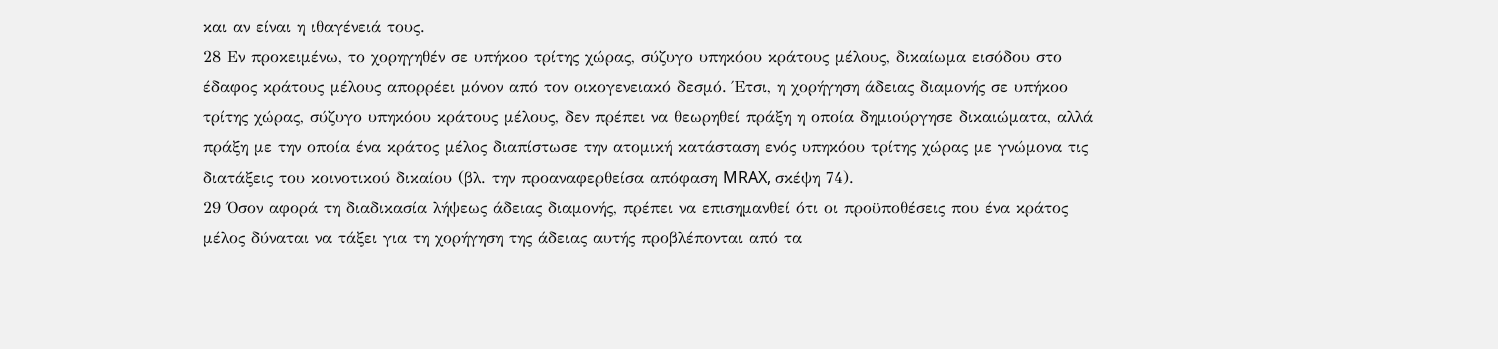και αν είναι η ιθαγένειά τους.
28 Εν προκειμένω, το χορηγηθέν σε υπήκοο τρίτης χώρας, σύζυγο υπηκόου κράτους μέλους, δικαίωμα εισόδου στο έδαφος κράτους μέλους απορρέει μόνον από τον οικογενειακό δεσμό. Έτσι, η χορήγηση άδειας διαμονής σε υπήκοο τρίτης χώρας, σύζυγο υπηκόου κράτους μέλους, δεν πρέπει να θεωρηθεί πράξη η οποία δημιούργησε δικαιώματα, αλλά πράξη με την οποία ένα κράτος μέλος διαπίστωσε την ατομική κατάσταση ενός υπηκόου τρίτης χώρας με γνώμονα τις διατάξεις του κοινοτικού δικαίου (βλ. την προαναφερθείσα απόφαση MRAX, σκέψη 74).
29 Όσον αφορά τη διαδικασία λήψεως άδειας διαμονής, πρέπει να επισημανθεί ότι οι προϋποθέσεις που ένα κράτος μέλος δύναται να τάξει για τη χορήγηση της άδειας αυτής προβλέπονται από τα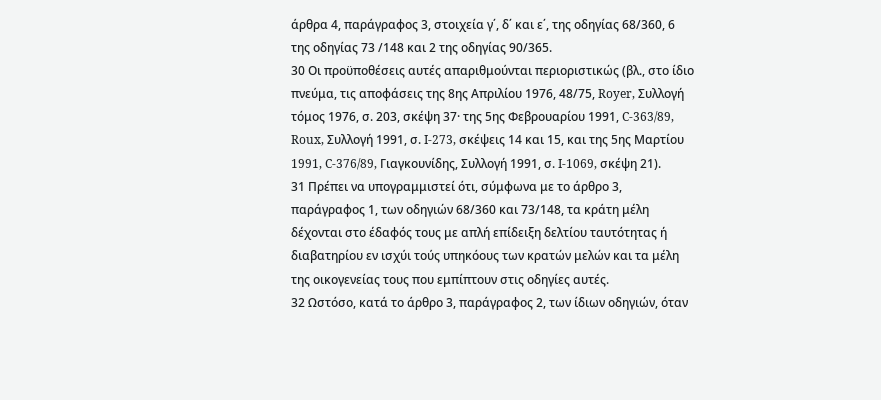άρθρα 4, παράγραφος 3, στοιχεία γ΄, δ΄ και ε΄, της οδηγίας 68/360, 6 της οδηγίας 73 /148 και 2 της οδηγίας 90/365.
30 Οι προϋποθέσεις αυτές απαριθμούνται περιοριστικώς (βλ., στο ίδιο πνεύμα, τις αποφάσεις της 8ης Απριλίου 1976, 48/75, Royer, Συλλογή τόμος 1976, σ. 203, σκέψη 37· της 5ης Φεβρουαρίου 1991, C-363/89, Roux, Συλλογή 1991, σ. I‑273, σκέψεις 14 και 15, και της 5ης Μαρτίου 1991, C-376/89, Γιαγκουνίδης, Συλλογή 1991, σ. I-1069, σκέψη 21).
31 Πρέπει να υπογραμμιστεί ότι, σύμφωνα με το άρθρο 3, παράγραφος 1, των οδηγιών 68/360 και 73/148, τα κράτη μέλη δέχονται στο έδαφός τους με απλή επίδειξη δελτίου ταυτότητας ή διαβατηρίου εν ισχύι τούς υπηκόους των κρατών μελών και τα μέλη της οικογενείας τους που εμπίπτουν στις οδηγίες αυτές.
32 Ωστόσο, κατά το άρθρο 3, παράγραφος 2, των ίδιων οδηγιών, όταν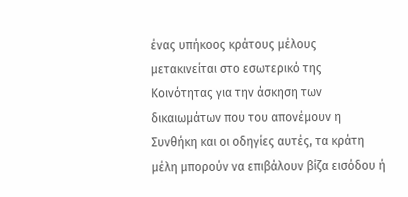ένας υπήκοος κράτους μέλους μετακινείται στο εσωτερικό της Κοινότητας για την άσκηση των δικαιωμάτων που του απονέμουν η Συνθήκη και οι οδηγίες αυτές, τα κράτη μέλη μπορούν να επιβάλουν βίζα εισόδου ή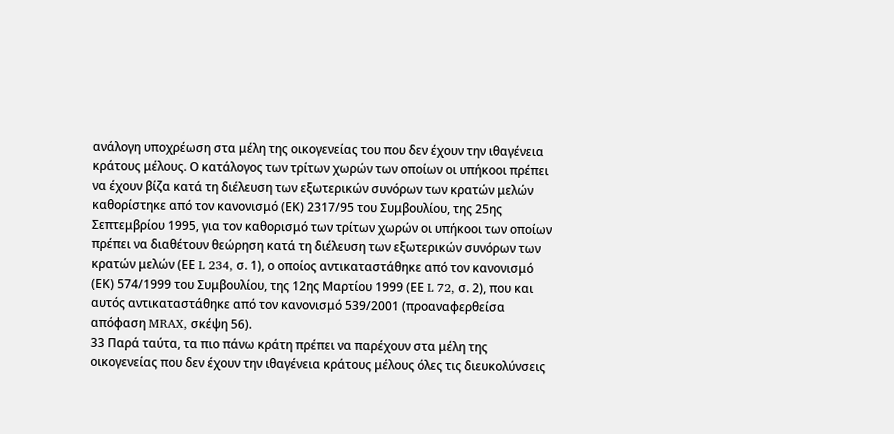ανάλογη υποχρέωση στα μέλη της οικογενείας του που δεν έχουν την ιθαγένεια κράτους μέλους. Ο κατάλογος των τρίτων χωρών των οποίων οι υπήκοοι πρέπει να έχουν βίζα κατά τη διέλευση των εξωτερικών συνόρων των κρατών μελών καθορίστηκε από τον κανονισμό (ΕΚ) 2317/95 του Συμβουλίου, της 25ης Σεπτεμβρίου 1995, για τον καθορισμό των τρίτων χωρών οι υπήκοοι των οποίων πρέπει να διαθέτουν θεώρηση κατά τη διέλευση των εξωτερικών συνόρων των κρατών μελών (ΕΕ L 234, σ. 1), ο οποίος αντικαταστάθηκε από τον κανονισμό (ΕΚ) 574/1999 του Συμβουλίου, της 12ης Μαρτίου 1999 (ΕΕ L 72, σ. 2), που και αυτός αντικαταστάθηκε από τον κανονισμό 539/2001 (προαναφερθείσα απόφαση MRAX, σκέψη 56).
33 Παρά ταύτα, τα πιο πάνω κράτη πρέπει να παρέχουν στα μέλη της οικογενείας που δεν έχουν την ιθαγένεια κράτους μέλους όλες τις διευκολύνσεις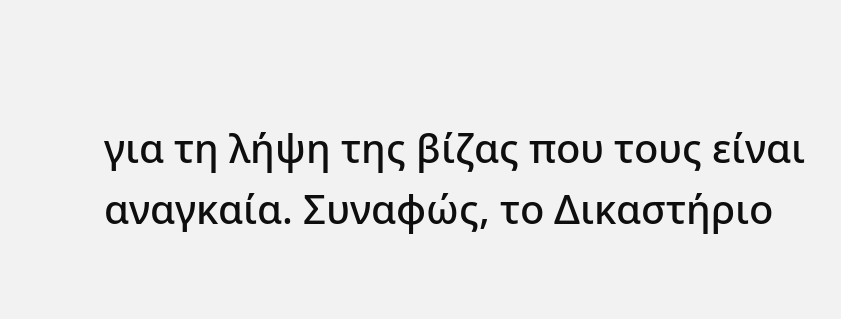για τη λήψη της βίζας που τους είναι αναγκαία. Συναφώς, το Δικαστήριο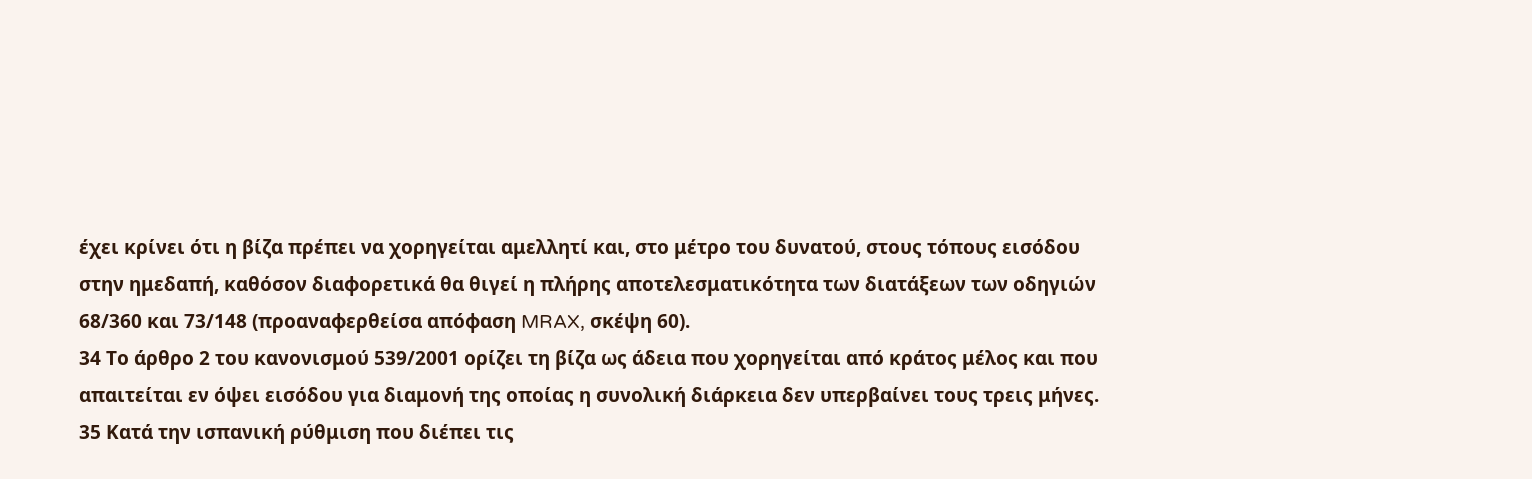έχει κρίνει ότι η βίζα πρέπει να χορηγείται αμελλητί και, στο μέτρο του δυνατού, στους τόπους εισόδου στην ημεδαπή, καθόσον διαφορετικά θα θιγεί η πλήρης αποτελεσματικότητα των διατάξεων των οδηγιών 68/360 και 73/148 (προαναφερθείσα απόφαση MRAX, σκέψη 60).
34 Το άρθρο 2 του κανονισμού 539/2001 ορίζει τη βίζα ως άδεια που χορηγείται από κράτος μέλος και που απαιτείται εν όψει εισόδου για διαμονή της οποίας η συνολική διάρκεια δεν υπερβαίνει τους τρεις μήνες.
35 Κατά την ισπανική ρύθμιση που διέπει τις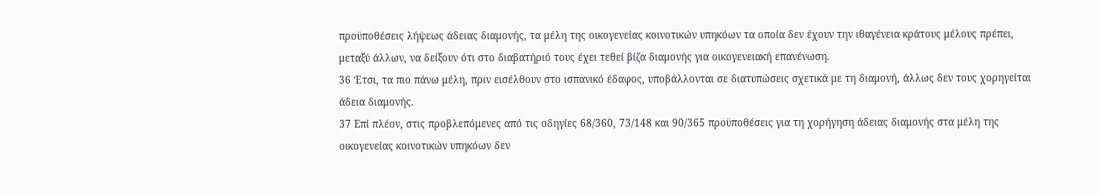προϋποθέσεις λήψεως άδειας διαμονής, τα μέλη της οικογενείας κοινοτικών υπηκόων τα οποία δεν έχουν την ιθαγένεια κράτους μέλους πρέπει, μεταξύ άλλων, να δείξουν ότι στο διαβατήριό τους έχει τεθεί βίζα διαμονής για οικογενειακή επανένωση.
36 Έτσι, τα πιο πάνω μέλη, πριν εισέλθουν στο ισπανικό έδαφος, υποβάλλονται σε διατυπώσεις σχετικά με τη διαμονή, άλλως δεν τους χορηγείται άδεια διαμονής.
37 Επί πλέον, στις προβλεπόμενες από τις οδηγίες 68/360, 73/148 και 90/365 προϋποθέσεις για τη χορήγηση άδειας διαμονής στα μέλη της οικογενείας κοινοτικών υπηκόων δεν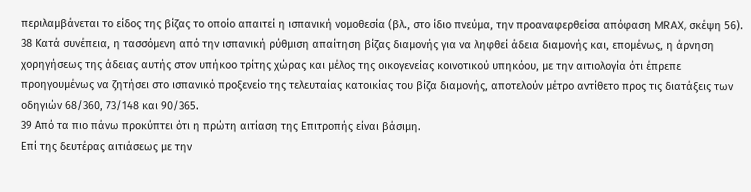περιλαμβάνεται το είδος της βίζας το οποίο απαιτεί η ισπανική νομοθεσία (βλ., στο ίδιο πνεύμα, την προαναφερθείσα απόφαση MRAX, σκέψη 56).
38 Κατά συνέπεια, η τασσόμενη από την ισπανική ρύθμιση απαίτηση βίζας διαμονής για να ληφθεί άδεια διαμονής και, επομένως, η άρνηση χορηγήσεως της άδειας αυτής στον υπήκοο τρίτης χώρας και μέλος της οικογενείας κοινοτικού υπηκόου, με την αιτιολογία ότι έπρεπε προηγουμένως να ζητήσει στο ισπανικό προξενείο της τελευταίας κατοικίας του βίζα διαμονής, αποτελούν μέτρο αντίθετο προς τις διατάξεις των οδηγιών 68/360, 73/148 και 90/365.
39 Από τα πιο πάνω προκύπτει ότι η πρώτη αιτίαση της Επιτροπής είναι βάσιμη.
Επί της δευτέρας αιτιάσεως με την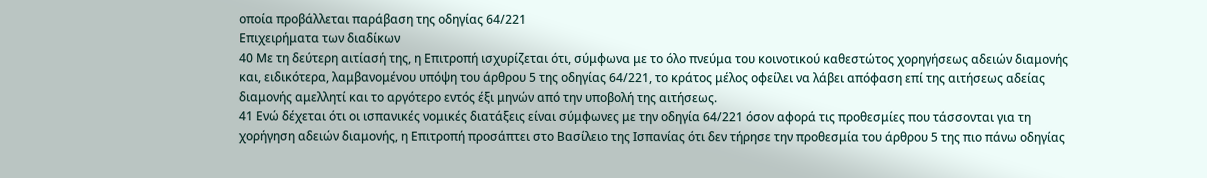οποία προβάλλεται παράβαση της οδηγίας 64/221
Επιχειρήματα των διαδίκων
40 Με τη δεύτερη αιτίασή της, η Επιτροπή ισχυρίζεται ότι, σύμφωνα με το όλο πνεύμα του κοινοτικού καθεστώτος χορηγήσεως αδειών διαμονής και, ειδικότερα, λαμβανομένου υπόψη του άρθρου 5 της οδηγίας 64/221, το κράτος μέλος οφείλει να λάβει απόφαση επί της αιτήσεως αδείας διαμονής αμελλητί και το αργότερο εντός έξι μηνών από την υποβολή της αιτήσεως.
41 Ενώ δέχεται ότι οι ισπανικές νομικές διατάξεις είναι σύμφωνες με την οδηγία 64/221 όσον αφορά τις προθεσμίες που τάσσονται για τη χορήγηση αδειών διαμονής, η Επιτροπή προσάπτει στο Βασίλειο της Ισπανίας ότι δεν τήρησε την προθεσμία του άρθρου 5 της πιο πάνω οδηγίας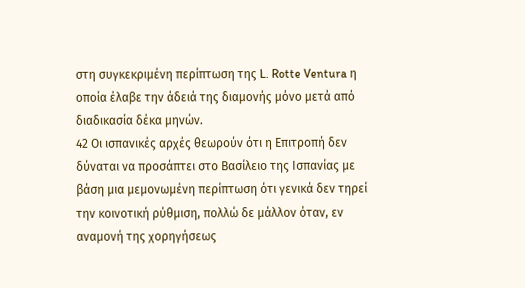στη συγκεκριμένη περίπτωση της L. Rotte Ventura η οποία έλαβε την άδειά της διαμονής μόνο μετά από διαδικασία δέκα μηνών.
42 Οι ισπανικές αρχές θεωρούν ότι η Επιτροπή δεν δύναται να προσάπτει στο Βασίλειο της Ισπανίας με βάση μια μεμονωμένη περίπτωση ότι γενικά δεν τηρεί την κοινοτική ρύθμιση, πολλώ δε μάλλον όταν, εν αναμονή της χορηγήσεως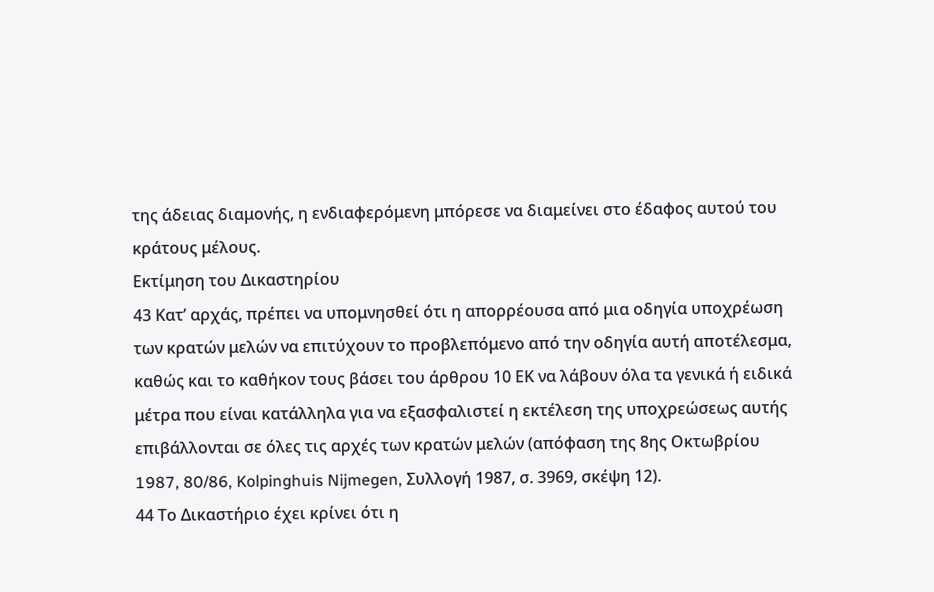της άδειας διαμονής, η ενδιαφερόμενη μπόρεσε να διαμείνει στο έδαφος αυτού του κράτους μέλους.
Εκτίμηση του Δικαστηρίου
43 Κατ’ αρχάς, πρέπει να υπομνησθεί ότι η απορρέουσα από μια οδηγία υποχρέωση των κρατών μελών να επιτύχουν το προβλεπόμενο από την οδηγία αυτή αποτέλεσμα, καθώς και το καθήκον τους βάσει του άρθρου 10 ΕΚ να λάβουν όλα τα γενικά ή ειδικά μέτρα που είναι κατάλληλα για να εξασφαλιστεί η εκτέλεση της υποχρεώσεως αυτής επιβάλλονται σε όλες τις αρχές των κρατών μελών (απόφαση της 8ης Οκτωβρίου 1987, 80/86, Kolpinghuis Nijmegen, Συλλογή 1987, σ. 3969, σκέψη 12).
44 Το Δικαστήριο έχει κρίνει ότι η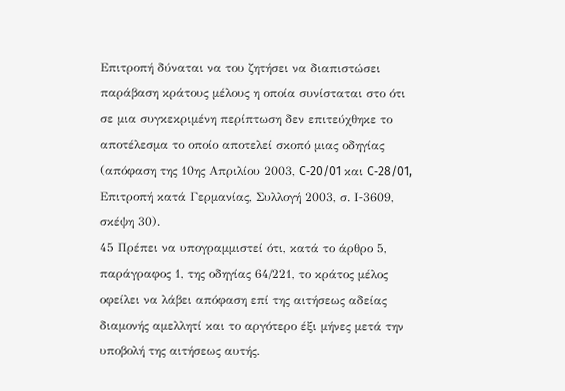Επιτροπή δύναται να του ζητήσει να διαπιστώσει παράβαση κράτους μέλους η οποία συνίσταται στο ότι σε μια συγκεκριμένη περίπτωση δεν επιτεύχθηκε το αποτέλεσμα το οποίο αποτελεί σκοπό μιας οδηγίας (απόφαση της 10ης Απριλίου 2003, C‑20/01 και C‑28/01, Επιτροπή κατά Γερμανίας, Συλλογή 2003, σ. Ι‑3609, σκέψη 30).
45 Πρέπει να υπογραμμιστεί ότι, κατά το άρθρο 5, παράγραφος 1, της οδηγίας 64/221, το κράτος μέλος οφείλει να λάβει απόφαση επί της αιτήσεως αδείας διαμονής αμελλητί και το αργότερο έξι μήνες μετά την υποβολή της αιτήσεως αυτής.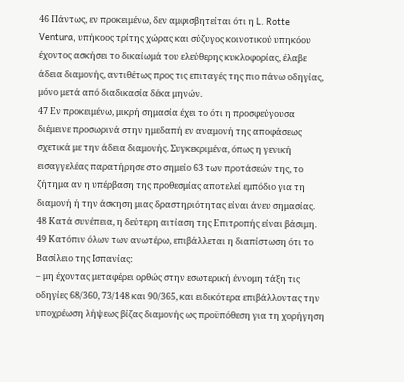46 Πάντως, εν προκειμένω, δεν αμφισβητείται ότι η L. Rotte Ventura, υπήκοος τρίτης χώρας και σύζυγος κοινοτικού υπηκόου έχοντος ασκήσει το δικαίωμά του ελεύθερης κυκλοφορίας, έλαβε άδεια διαμονής, αντιθέτως προς τις επιταγές της πιο πάνω οδηγίας, μόνο μετά από διαδικασία δέκα μηνών.
47 Εν προκειμένω, μικρή σημασία έχει το ότι η προσφεύγουσα διέμεινε προσωρινά στην ημεδαπή εν αναμονή της αποφάσεως σχετικά με την άδεια διαμονής. Συγκεκριμένα, όπως η γενική εισαγγελέας παρατήρησε στο σημείο 63 των προτάσεών της, το ζήτημα αν η υπέρβαση της προθεσμίας αποτελεί εμπόδιο για τη διαμονή ή την άσκηση μιας δραστηριότητας είναι άνευ σημασίας.
48 Κατά συνέπεια, η δεύτερη αιτίαση της Επιτροπής είναι βάσιμη.
49 Κατόπιν όλων των ανωτέρω, επιβάλλεται η διαπίστωση ότι το Βασίλειο της Ισπανίας:
– μη έχοντας μεταφέρει ορθώς στην εσωτερική έννομη τάξη τις οδηγίες 68/360, 73/148 και 90/365, και ειδικότερα επιβάλλοντας την υποχρέωση λήψεως βίζας διαμονής ως προϋπόθεση για τη χορήγηση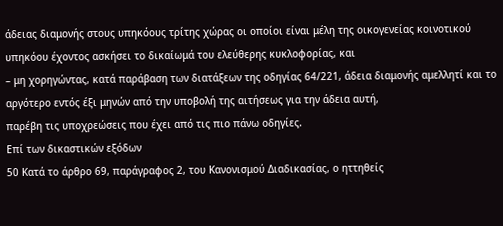άδειας διαμονής στους υπηκόους τρίτης χώρας οι οποίοι είναι μέλη της οικογενείας κοινοτικού υπηκόου έχοντος ασκήσει το δικαίωμά του ελεύθερης κυκλοφορίας, και
– μη χορηγώντας, κατά παράβαση των διατάξεων της οδηγίας 64/221, άδεια διαμονής αμελλητί και το αργότερο εντός έξι μηνών από την υποβολή της αιτήσεως για την άδεια αυτή,
παρέβη τις υποχρεώσεις που έχει από τις πιο πάνω οδηγίες.
Επί των δικαστικών εξόδων
50 Κατά το άρθρο 69, παράγραφος 2, του Κανονισμού Διαδικασίας, ο ηττηθείς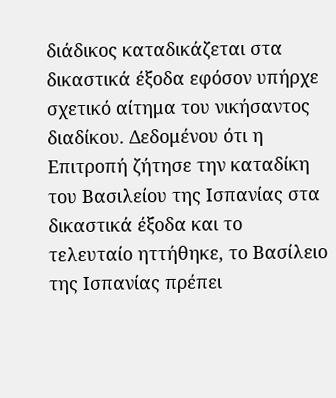διάδικος καταδικάζεται στα δικαστικά έξοδα εφόσον υπήρχε σχετικό αίτημα του νικήσαντος διαδίκου. Δεδομένου ότι η Επιτροπή ζήτησε την καταδίκη του Βασιλείου της Ισπανίας στα δικαστικά έξοδα και το τελευταίο ηττήθηκε, το Βασίλειο της Ισπανίας πρέπει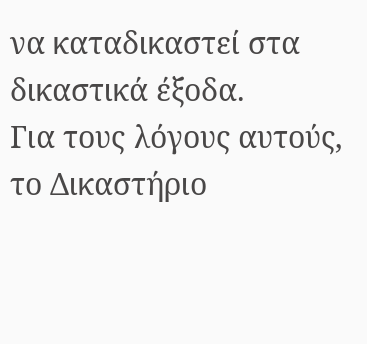να καταδικαστεί στα δικαστικά έξοδα.
Για τους λόγους αυτούς, το Δικαστήριο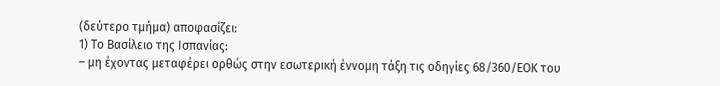(δεύτερο τμήμα) αποφασίζει:
1) Το Βασίλειο της Ισπανίας:
– μη έχοντας μεταφέρει ορθώς στην εσωτερική έννομη τάξη τις οδηγίες 68/360/ΕΟΚ του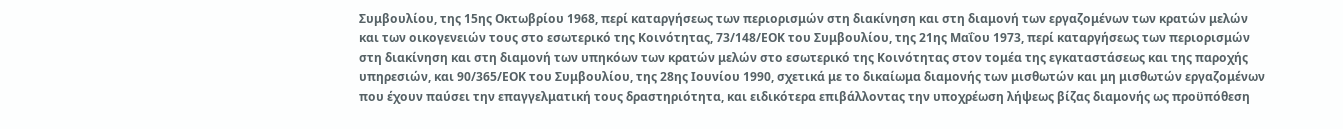Συμβουλίου, της 15ης Οκτωβρίου 1968, περί καταργήσεως των περιορισμών στη διακίνηση και στη διαμονή των εργαζομένων των κρατών μελών και των οικογενειών τους στο εσωτερικό της Κοινότητας, 73/148/ΕΟΚ του Συμβουλίου, της 21ης Μαΐου 1973, περί καταργήσεως των περιορισμών στη διακίνηση και στη διαμονή των υπηκόων των κρατών μελών στο εσωτερικό της Κοινότητας στον τομέα της εγκαταστάσεως και της παροχής υπηρεσιών, και 90/365/ΕΟΚ του Συμβουλίου, της 28ης Ιουνίου 1990, σχετικά με το δικαίωμα διαμονής των μισθωτών και μη μισθωτών εργαζομένων που έχουν παύσει την επαγγελματική τους δραστηριότητα, και ειδικότερα επιβάλλοντας την υποχρέωση λήψεως βίζας διαμονής ως προϋπόθεση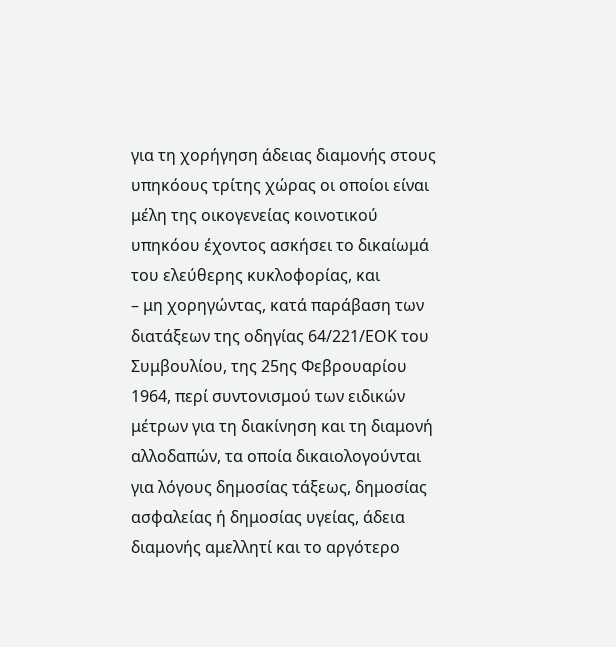για τη χορήγηση άδειας διαμονής στους υπηκόους τρίτης χώρας οι οποίοι είναι μέλη της οικογενείας κοινοτικού υπηκόου έχοντος ασκήσει το δικαίωμά του ελεύθερης κυκλοφορίας, και
– μη χορηγώντας, κατά παράβαση των διατάξεων της οδηγίας 64/221/ΕΟΚ του Συμβουλίου, της 25ης Φεβρουαρίου 1964, περί συντονισμού των ειδικών μέτρων για τη διακίνηση και τη διαμονή αλλοδαπών, τα οποία δικαιολογούνται για λόγους δημοσίας τάξεως, δημοσίας ασφαλείας ή δημοσίας υγείας, άδεια διαμονής αμελλητί και το αργότερο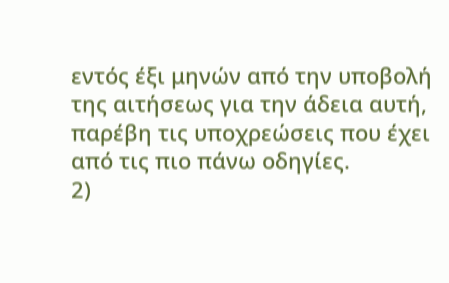εντός έξι μηνών από την υποβολή της αιτήσεως για την άδεια αυτή,
παρέβη τις υποχρεώσεις που έχει από τις πιο πάνω οδηγίες.
2)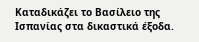Καταδικάζει το Βασίλειο της Ισπανίας στα δικαστικά έξοδα.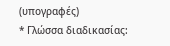(υπογραφές)
* Γλώσσα διαδικασίας: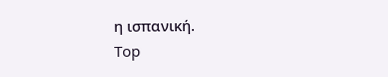η ισπανική.
Top